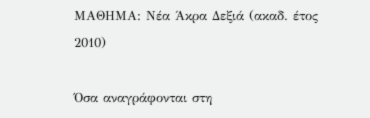ΜΑΘΗΜΑ: Νέα Άκρα Δεξιά (ακαδ. έτος 2010)

Όσα αναγράφονται στη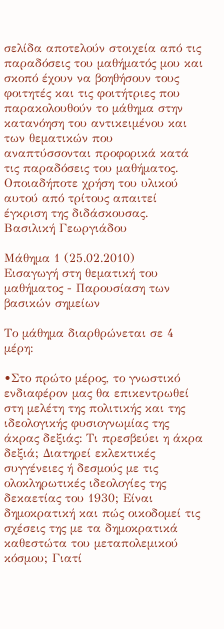σελίδα αποτελούν στοιχεία από τις παραδόσεις του μαθήματός μου και σκοπό έχουν να βοηθήσουν τους φοιτητές και τις φοιτήτριες που παρακολουθούν το μάθημα στην κατανόηση του αντικειμένου και των θεματικών που αναπτύσσονται προφορικά κατά τις παραδόσεις του μαθήματος. Οποιαδήποτε χρήση του υλικού αυτού από τρίτους απαιτεί έγκριση της διδάσκουσας.
Βασιλική Γεωργιάδου

Μάθημα 1 (25.02.2010)
Εισαγωγή στη θεματική του μαθήματος - Παρουσίαση των βασικών σημείων

Το μάθημα διαρθρώνεται σε 4 μέρη:

•Στο πρώτο μέρος, το γνωστικό ενδιαφέρον μας θα επικεντρωθεί στη μελέτη της πολιτικής και της ιδεολογικής φυσιογνωμίας της άκρας δεξιάς: Τι πρεσβεύει η άκρα δεξιά; Διατηρεί εκλεκτικές συγγένειες ή δεσμούς με τις ολοκληρωτικές ιδεολογίες της δεκαετίας του 1930; Είναι δημοκρατική και πώς οικοδομεί τις σχέσεις της με τα δημοκρατικά καθεστώτα του μεταπολεμικού κόσμου; Γιατί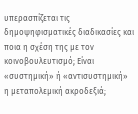υπερασπίζεται τις δημοψηφισματικές διαδικασίες και ποια η σχέση της με τον κοινοβουλευτισμό; Είναι «συστημική» ή «αντισυστημική» η μεταπολεμική ακροδεξιά;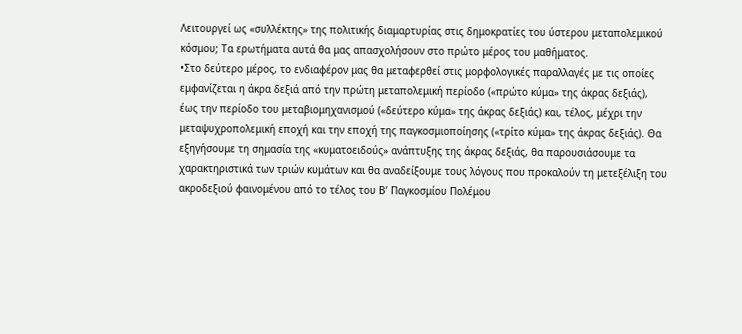Λειτουργεί ως «συλλέκτης» της πολιτικής διαμαρτυρίας στις δημοκρατίες του ύστερου μεταπολεμικού κόσμου; Τα ερωτήματα αυτά θα μας απασχολήσουν στο πρώτο μέρος του μαθήματος.
•Στο δεύτερο μέρος, το ενδιαφέρον μας θα μεταφερθεί στις μορφολογικές παραλλαγές με τις οποίες εμφανίζεται η άκρα δεξιά από την πρώτη μεταπολεμική περίοδο («πρώτο κύμα» της άκρας δεξιάς), έως την περίοδο του μεταβιομηχανισμού («δεύτερο κύμα» της άκρας δεξιάς) και, τέλος, μέχρι την μεταψυχροπολεμική εποχή και την εποχή της παγκοσμιοποίησης («τρίτο κύμα» της άκρας δεξιάς). Θα εξηγήσουμε τη σημασία της «κυματοειδούς» ανάπτυξης της άκρας δεξιάς, θα παρουσιάσουμε τα χαρακτηριστικά των τριών κυμάτων και θα αναδείξουμε τους λόγους που προκαλούν τη μετεξέλιξη του ακροδεξιού φαινομένου από το τέλος του Β’ Παγκοσμίου Πολέμου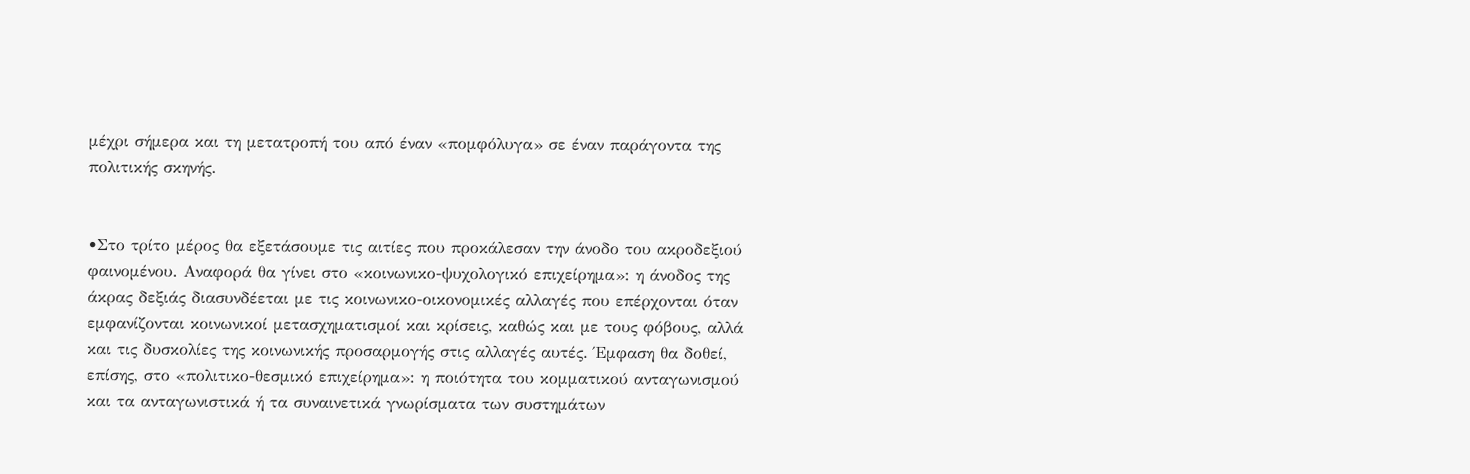μέχρι σήμερα και τη μετατροπή του από έναν «πομφόλυγα» σε έναν παράγοντα της πολιτικής σκηνής.


•Στο τρίτο μέρος θα εξετάσουμε τις αιτίες που προκάλεσαν την άνοδο του ακροδεξιού φαινομένου. Αναφορά θα γίνει στο «κοινωνικο-ψυχολογικό επιχείρημα»: η άνοδος της άκρας δεξιάς διασυνδέεται με τις κοινωνικο-οικονομικές αλλαγές που επέρχονται όταν εμφανίζονται κοινωνικοί μετασχηματισμοί και κρίσεις, καθώς και με τους φόβους, αλλά και τις δυσκολίες της κοινωνικής προσαρμογής στις αλλαγές αυτές. Έμφαση θα δοθεί, επίσης, στο «πολιτικο-θεσμικό επιχείρημα»: η ποιότητα του κομματικού ανταγωνισμού και τα ανταγωνιστικά ή τα συναινετικά γνωρίσματα των συστημάτων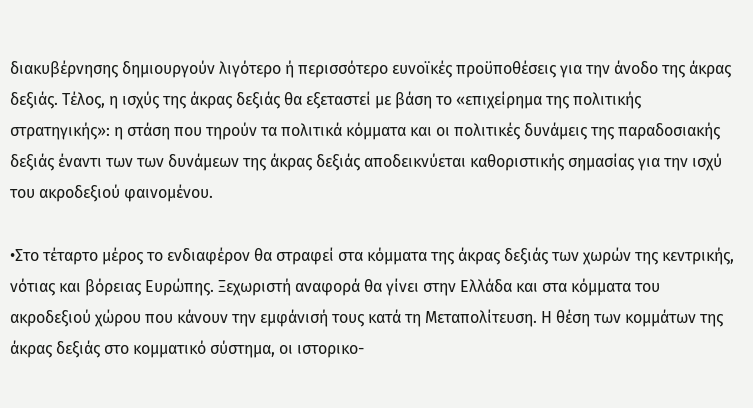διακυβέρνησης δημιουργούν λιγότερο ή περισσότερο ευνοϊκές προϋποθέσεις για την άνοδο της άκρας δεξιάς. Τέλος, η ισχύς της άκρας δεξιάς θα εξεταστεί με βάση το «επιχείρημα της πολιτικής στρατηγικής»: η στάση που τηρούν τα πολιτικά κόμματα και οι πολιτικές δυνάμεις της παραδοσιακής δεξιάς έναντι των των δυνάμεων της άκρας δεξιάς αποδεικνύεται καθοριστικής σημασίας για την ισχύ του ακροδεξιού φαινομένου.

•Στο τέταρτο μέρος το ενδιαφέρον θα στραφεί στα κόμματα της άκρας δεξιάς των χωρών της κεντρικής, νότιας και βόρειας Ευρώπης. Ξεχωριστή αναφορά θα γίνει στην Ελλάδα και στα κόμματα του ακροδεξιού χώρου που κάνουν την εμφάνισή τους κατά τη Μεταπολίτευση. Η θέση των κομμάτων της άκρας δεξιάς στο κομματικό σύστημα, οι ιστορικο-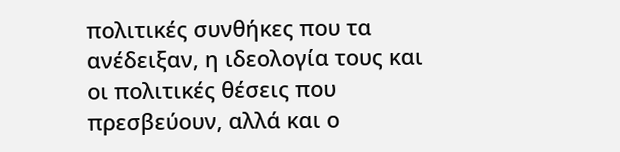πολιτικές συνθήκες που τα ανέδειξαν, η ιδεολογία τους και οι πολιτικές θέσεις που πρεσβεύουν, αλλά και ο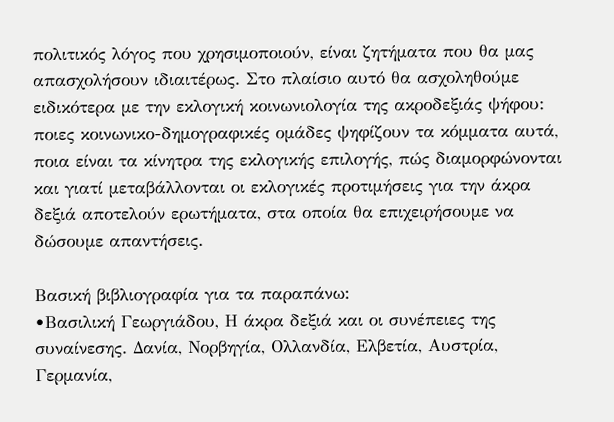πολιτικός λόγος που χρησιμοποιούν, είναι ζητήματα που θα μας απασχολήσουν ιδιαιτέρως. Στο πλαίσιο αυτό θα ασχοληθούμε ειδικότερα με την εκλογική κοινωνιολογία της ακροδεξιάς ψήφου: ποιες κοινωνικο-δημογραφικές ομάδες ψηφίζουν τα κόμματα αυτά, ποια είναι τα κίνητρα της εκλογικής επιλογής, πώς διαμορφώνονται και γιατί μεταβάλλονται οι εκλογικές προτιμήσεις για την άκρα δεξιά αποτελούν ερωτήματα, στα οποία θα επιχειρήσουμε να δώσουμε απαντήσεις.

Βασική βιβλιογραφία για τα παραπάνω:
•Βασιλική Γεωργιάδου, Η άκρα δεξιά και οι συνέπειες της συναίνεσης. Δανία, Νορβηγία, Ολλανδία, Ελβετία, Αυστρία, Γερμανία,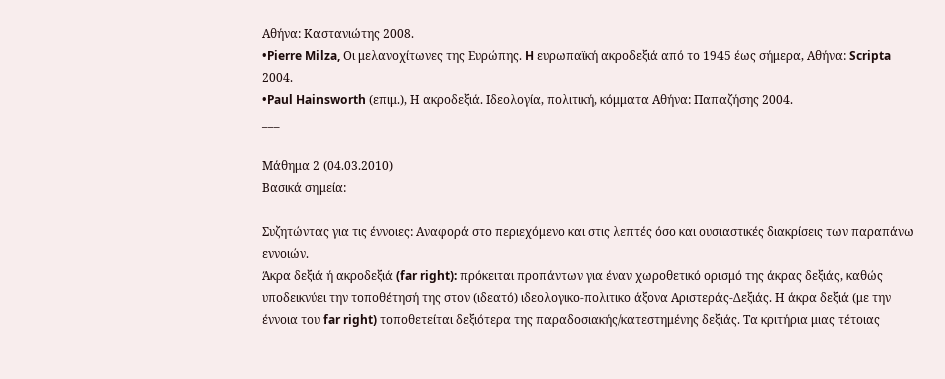Αθήνα: Καστανιώτης 2008.
•Pierre Milza, Oι μελανοχίτωνες της Eυρώπης. H ευρωπαϊκή ακροδεξιά από το 1945 έως σήμερα, Αθήνα: Scripta 2004.
•Paul Hainsworth (επιμ.), Η ακροδεξιά. Ιδεολογία, πολιτική, κόμματα Αθήνα: Παπαζήσης 2004.
___

Μάθημα 2 (04.03.2010)
Βασικά σημεία:

Συζητώντας για τις έννοιες: Αναφορά στο περιεχόμενο και στις λεπτές όσο και ουσιαστικές διακρίσεις των παραπάνω εννοιών.
Άκρα δεξιά ή ακροδεξιά (far right): πρόκειται προπάντων για έναν χωροθετικό ορισμό της άκρας δεξιάς, καθώς υποδεικνύει την τοποθέτησή της στον (ιδεατό) ιδεολογικο-πολιτικο άξονα Αριστεράς-Δεξιάς. Η άκρα δεξιά (με την έννοια του far right) τοποθετείται δεξιότερα της παραδοσιακής/κατεστημένης δεξιάς. Τα κριτήρια μιας τέτοιας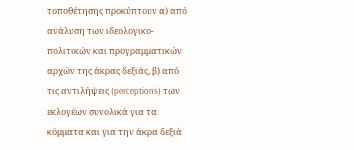τοποθέτησης προκύπτουν α) από ανάλυση των ιδεολογικο-πολιτικών και προγραμματικών αρχών της άκρας δεξιάς, β) από τις αντιλήψεις (perceptions) των εκλογέων συνολικά για τα κόμματα και για την άκρα δεξιά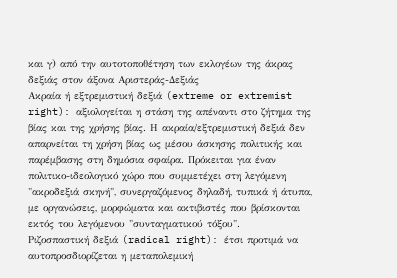και γ) από την αυτοτοποθέτηση των εκλογέων της άκρας δεξιάς στον άξονα Αριστεράς-Δεξιάς
Ακραία ή εξτρεμιστική δεξιά (extreme or extremist right): αξιολογείται η στάση της απέναντι στο ζήτημα της βίας και της χρήσης βίας. Η ακραία/εξτρεμιστική δεξιά δεν απαρνείται τη χρήση βίας ως μέσου άσκησης πολιτικής και παρέμβασης στη δημόσια σφαίρα. Πρόκειται για έναν πολιτικο-ιδεολογικό χώρο που συμμετέχει στη λεγόμενη "ακροδεξιά σκηνή", συνεργαζόμενος δηλαδή, τυπικά ή άτυπα, με οργανώσεις, μορφώματα και ακτιβιστές που βρίσκονται εκτός του λεγόμενου "συνταγματικού τόξου".
Ριζοσπαστική δεξιά (radical right): έτσι προτιμά να αυτοπροσδιορίζεται η μεταπολεμική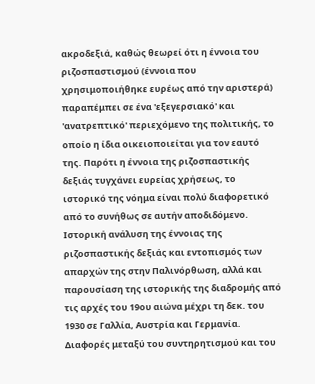ακροδεξιά, καθώς θεωρεί ότι η έννοια του ριζοσπαστισμού (έννοια που χρησιμοποιήθηκε ευρέως από την αριστερά) παραπέμπει σε ένα 'εξεγερσιακό' και 'ανατρεπτικό' περιεχόμενο της πολιτικής, το οποίο η ίδια οικειοποιείται για τον εαυτό της. Παρότι η έννοια της ριζοσπαστικής δεξιάς τυγχάνει ευρείας χρήσεως, το ιστορικό της νόημα είναι πολύ διαφορετικό από το συνήθως σε αυτήν αποδιδόμενο. Ιστορική ανάλυση της έννοιας της ριζοσπαστικής δεξιάς και εντοπισμός των απαρχών της στην Παλινόρθωση, αλλά και παρουσίαση της ιστορικής της διαδρομής από τις αρχές του 19ου αιώνα μέχρι τη δεκ. του 1930 σε Γαλλία, Αυστρία και Γερμανία. Διαφορές μεταξύ του συντηρητισμού και του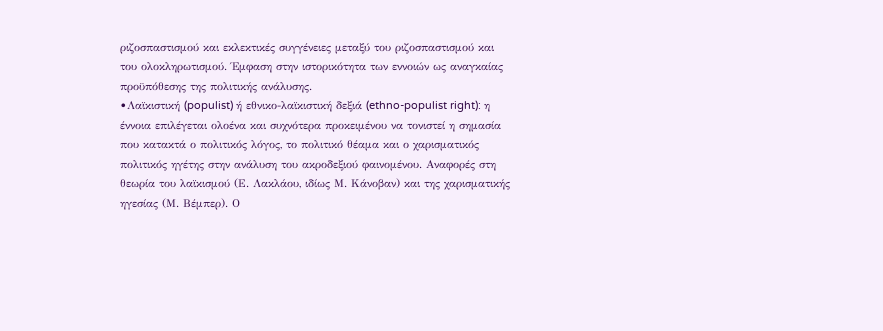ριζοσπαστισμού και εκλεκτικές συγγένειες μεταξύ του ριζοσπαστισμού και του ολοκληρωτισμού. Έμφαση στην ιστορικότητα των εννοιών ως αναγκαίας προϋπόθεσης της πολιτικής ανάλυσης.
•Λαϊκιστική (populist) ή εθνικο-λαϊκιστική δεξιά (ethno-populist right): η έννοια επιλέγεται ολοένα και συχνότερα προκειμένου να τονιστεί η σημασία που κατακτά ο πολιτικός λόγος, το πολιτικό θέαμα και ο χαρισματικός πολιτικός ηγέτης στην ανάλυση του ακροδεξιού φαινομένου. Αναφορές στη θεωρία του λαϊκισμού (Ε. Λακλάου, ιδίως Μ. Κάνοβαν) και της χαρισματικής ηγεσίας (Μ. Βέμπερ). Ο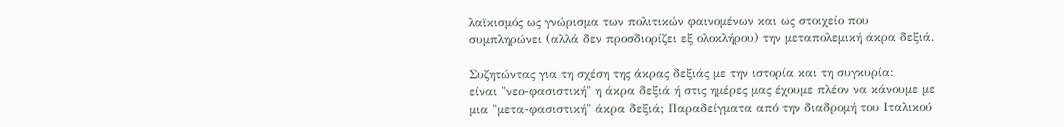λαϊκισμός ως γνώρισμα των πολιτικών φαινομένων και ως στοιχείο που συμπληρώνει (αλλά δεν προσδιορίζει εξ ολοκλήρου) την μεταπολεμική άκρα δεξιά.

Συζητώντας για τη σχέση της άκρας δεξιάς με την ιστορία και τη συγκυρία:
είναι "νεο-φασιστική" η άκρα δεξιά ή στις ημέρες μας έχουμε πλέον να κάνουμε με μια "μετα-φασιστική" άκρα δεξιά; Παραδείγματα από την διαδρομή του Ιταλικού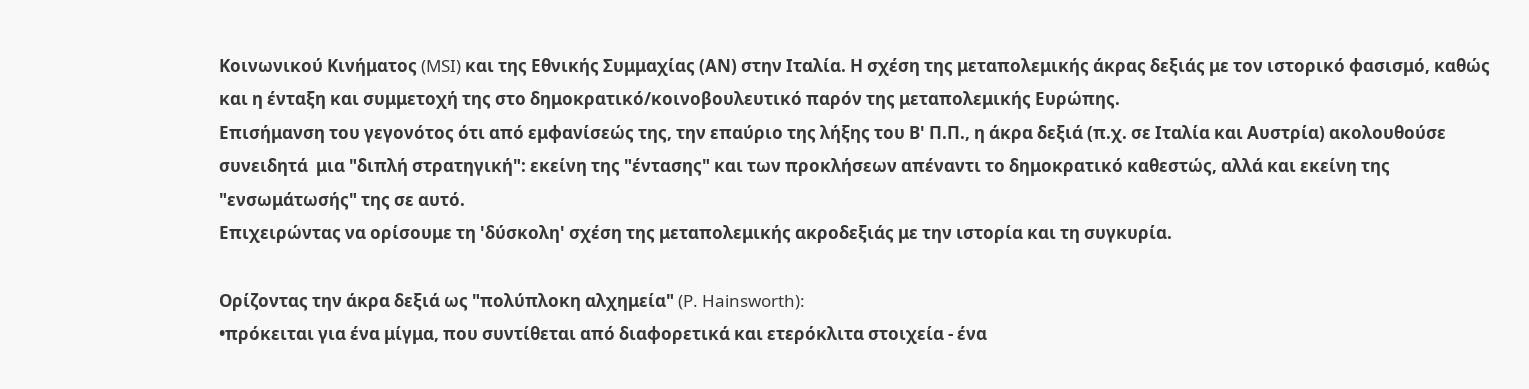Κοινωνικού Κινήματος (MSI) και της Εθνικής Συμμαχίας (ΑΝ) στην Ιταλία. Η σχέση της μεταπολεμικής άκρας δεξιάς με τον ιστορικό φασισμό, καθώς και η ένταξη και συμμετοχή της στο δημοκρατικό/κοινοβουλευτικό παρόν της μεταπολεμικής Ευρώπης.
Επισήμανση του γεγονότος ότι από εμφανίσεώς της, την επαύριο της λήξης του Β' Π.Π., η άκρα δεξιά (π.χ. σε Ιταλία και Αυστρία) ακολουθούσε συνειδητά  μια "διπλή στρατηγική": εκείνη της "έντασης" και των προκλήσεων απέναντι το δημοκρατικό καθεστώς, αλλά και εκείνη της "ενσωμάτωσής" της σε αυτό.
Επιχειρώντας να ορίσουμε τη 'δύσκολη' σχέση της μεταπολεμικής ακροδεξιάς με την ιστορία και τη συγκυρία.

Ορίζοντας την άκρα δεξιά ως "πολύπλοκη αλχημεία" (P. Hainsworth):
•πρόκειται για ένα μίγμα, που συντίθεται από διαφορετικά και ετερόκλιτα στοιχεία - ένα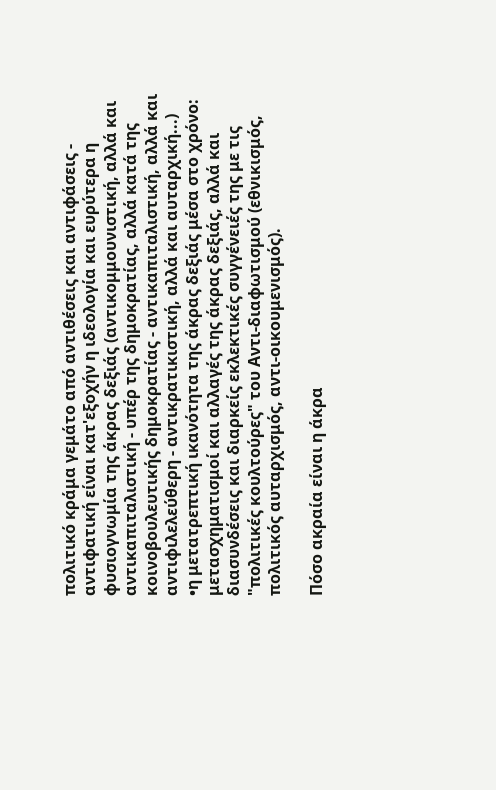πολιτικό κράμα γεμάτο από αντιθέσεις και αντιφάσεις - αντιφατική είναι κατ'εξοχήν η ιδεολογία και ευρύτερα η φυσιογνωμία της άκρας δεξιάς (αντικομμουνιστική, αλλά και αντικαπιταλιστική - υπέρ της δημοκρατίας, αλλά κατά της κοινοβουλευτικής δημοκρατίας - αντικαπιταλιστική, αλλά και αντιφιλελεύθερη - αντικρατικιστική, αλλά και αυταρχική...)
•η μετατρεπτική ικανότητα της άκρας δεξιάς μέσα στο χρόνο: μετασχηματισμοί και αλλαγές της άκρας δεξιάς, αλλά και διασυνδέσεις και διαρκείς εκλεκτικές συγγένειές της με τις "πολιτικές κουλτούρες" του Αντι-διαφωτισμού (εθνικισμός, πολιτικός αυταρχισμός, αντι-οικουμενισμός).

Πόσο ακραία είναι η άκρα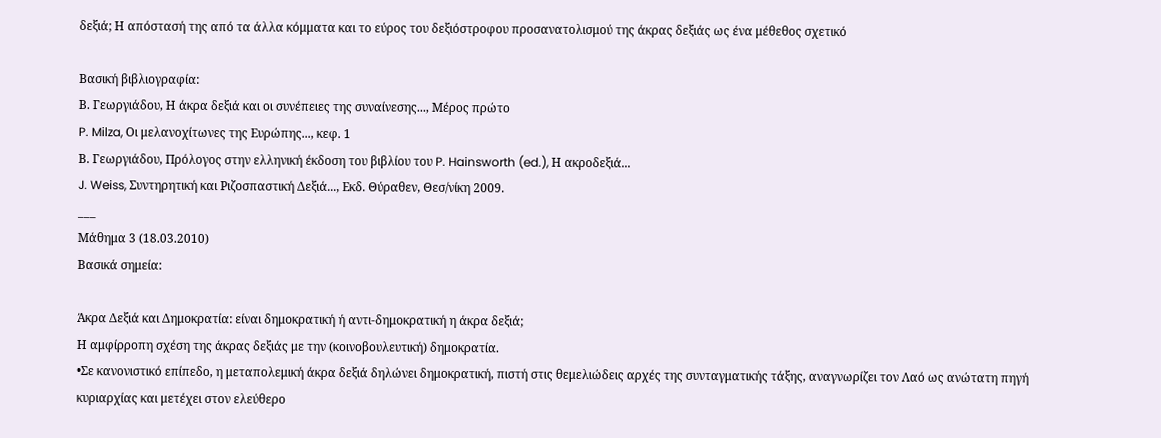δεξιά; Η απόστασή της από τα άλλα κόμματα και το εύρος του δεξιόστροφου προσανατολισμού της άκρας δεξιάς ως ένα μέθεθος σχετικό

Βασική βιβλιογραφία:
Β. Γεωργιάδου, Η άκρα δεξιά και οι συνέπειες της συναίνεσης..., Μέρος πρώτο
P. Milza, Οι μελανοχίτωνες της Ευρώπης..., κεφ. 1
Β. Γεωργιάδου, Πρόλογος στην ελληνική έκδοση του βιβλίου του P. Hainsworth (ed.), Η ακροδεξιά...
J. Weiss, Συντηρητική και Ριζοσπαστική Δεξιά..., Εκδ. Θύραθεν, Θεσ/νίκη 2009.
___
Μάθημα 3 (18.03.2010)
Βασικά σημεία:

Άκρα Δεξιά και Δημοκρατία: είναι δημοκρατική ή αντι-δημοκρατική η άκρα δεξιά;
Η αμφίρροπη σχέση της άκρας δεξιάς με την (κοινοβουλευτική) δημοκρατία.
•Σε κανονιστικό επίπεδο, η μεταπολεμική άκρα δεξιά δηλώνει δημοκρατική, πιστή στις θεμελιώδεις αρχές της συνταγματικής τάξης, αναγνωρίζει τον Λαό ως ανώτατη πηγή κυριαρχίας και μετέχει στον ελεύθερο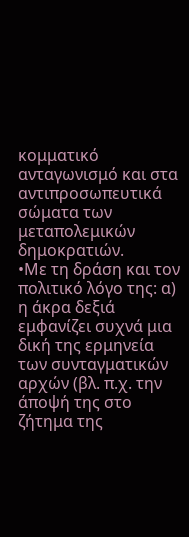κομματικό ανταγωνισμό και στα αντιπροσωπευτικά σώματα των μεταπολεμικών δημοκρατιών.
•Με τη δράση και τον πολιτικό λόγο της: α) η άκρα δεξιά εμφανίζει συχνά μια δική της ερμηνεία των συνταγματικών αρχών (βλ. π.χ. την άποψή της στο ζήτημα της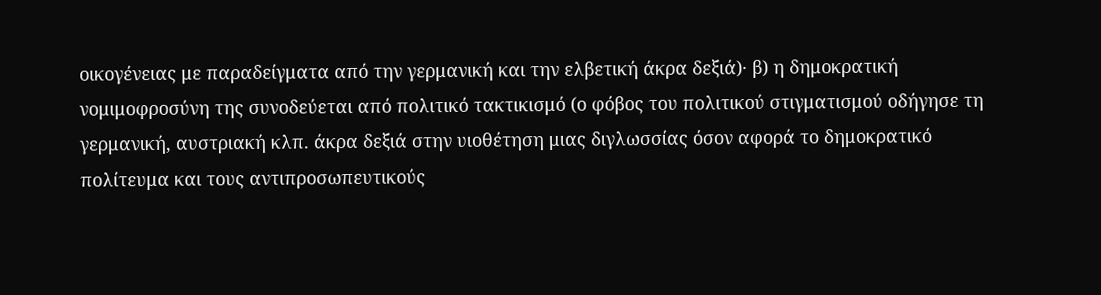οικογένειας με παραδείγματα από την γερμανική και την ελβετική άκρα δεξιά)· β) η δημοκρατική νομιμοφροσύνη της συνοδεύεται από πολιτικό τακτικισμό (ο φόβος του πολιτικού στιγματισμού οδήγησε τη γερμανική, αυστριακή κλπ. άκρα δεξιά στην υιοθέτηση μιας διγλωσσίας όσον αφορά το δημοκρατικό πολίτευμα και τους αντιπροσωπευτικούς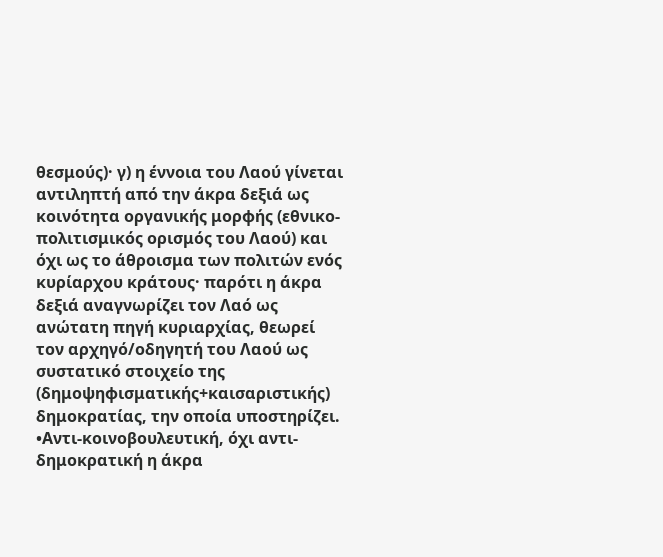θεσμούς)· γ) η έννοια του Λαού γίνεται αντιληπτή από την άκρα δεξιά ως κοινότητα οργανικής μορφής (εθνικο-πολιτισμικός ορισμός του Λαού) και όχι ως το άθροισμα των πολιτών ενός κυρίαρχου κράτους· παρότι η άκρα δεξιά αναγνωρίζει τον Λαό ως ανώτατη πηγή κυριαρχίας, θεωρεί τον αρχηγό/οδηγητή του Λαού ως συστατικό στοιχείο της (δημοψηφισματικής+καισαριστικής) δημοκρατίας, την οποία υποστηρίζει.
•Αντι-κοινοβουλευτική, όχι αντι-δημοκρατική η άκρα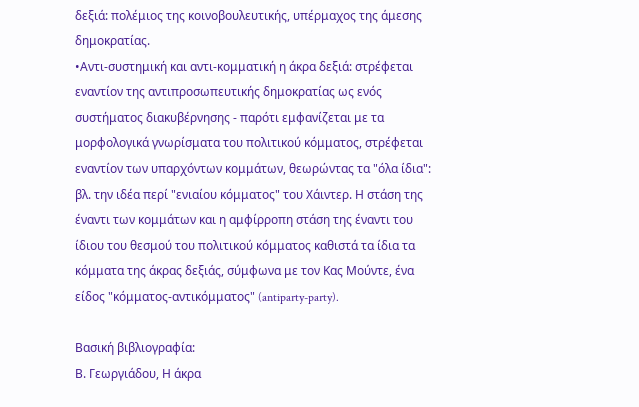δεξιά: πολέμιος της κοινοβουλευτικής, υπέρμαχος της άμεσης δημοκρατίας.
•Αντι-συστημική και αντι-κομματική η άκρα δεξιά: στρέφεται εναντίον της αντιπροσωπευτικής δημοκρατίας ως ενός συστήματος διακυβέρνησης - παρότι εμφανίζεται με τα μορφολογικά γνωρίσματα του πολιτικού κόμματος, στρέφεται εναντίον των υπαρχόντων κομμάτων, θεωρώντας τα "όλα ίδια": βλ. την ιδέα περί "ενιαίου κόμματος" του Χάιντερ. Η στάση της έναντι των κομμάτων και η αμφίρροπη στάση της έναντι του ίδιου του θεσμού του πολιτικού κόμματος καθιστά τα ίδια τα κόμματα της άκρας δεξιάς, σύμφωνα με τον Κας Μούντε, ένα είδος "κόμματος-αντικόμματος" (antiparty-party).

Βασική βιβλιογραφία:
Β. Γεωργιάδου, Η άκρα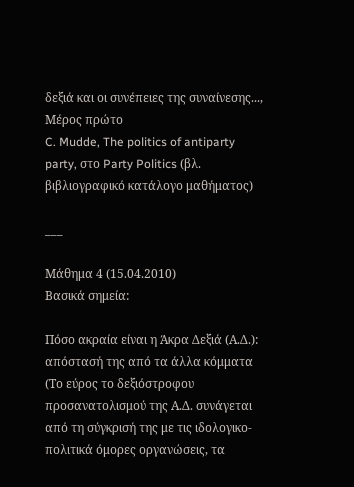δεξιά και οι συνέπειες της συναίνεσης..., Μέρος πρώτο
C. Mudde, The politics of antiparty party, στο Party Politics (βλ. βιβλιογραφικό κατάλογο μαθήματος)

___

Μάθημα 4 (15.04.2010)
Βασικά σημεία:

Πόσο ακραία είναι η Άκρα Δεξιά (Α.Δ.): απόστασή της από τα άλλα κόμματα
(Το εύρος το δεξιόστροφου προσανατολισμού της Α.Δ. συνάγεται από τη σύγκρισή της με τις ιδολογικο-πολιτικά όμορες οργανώσεις, τα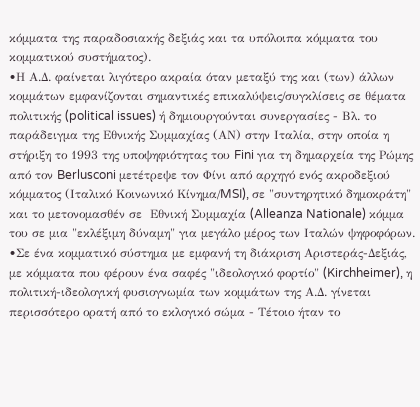κόμματα της παραδοσιακής δεξιάς και τα υπόλοιπα κόμματα του κομματικού συστήματος).
•Η Α.Δ. φαίνεται λιγότερο ακραία όταν μεταξύ της και (των) άλλων κομμάτων εμφανίζονται σημαντικές επικαλύψεις/συγκλίσεις σε θέματα πολιτικής (political issues) ή δημιουργούνται συνεργασίες - Βλ. το παράδειγμα της Εθνικής Συμμαχίας (ΑΝ) στην Ιταλία, στην οποία η στήριξη το 1993 της υποψηφιότητας του Fini για τη δημαρχεία της Ρώμης από τον Berlusconi μετέτρεψε τον Φίνι από αρχηγό ενός ακροδεξιού κόμματος (Ιταλικό Κοινωνικό Κίνημα/MSI), σε "συντηρητικό δημοκράτη" και το μετονομασθέν σε  Εθνική Συμμαχία (Alleanza Nationale) κόμμα του σε μια "εκλέξιμη δύναμη" για μεγάλο μέρος των Ιταλών ψηφοφόρων.
•Σε ένα κομματικό σύστημα με εμφανή τη διάκριση Αριστεράς-Δεξιάς, με κόμματα που φέρουν ένα σαφές "ιδεολογικό φορτίο" (Kirchheimer), η πολιτική-ιδεολογική φυσιογνωμία των κομμάτων της Α.Δ. γίνεται περισσότερο ορατή από το εκλογικό σώμα - Τέτοιο ήταν το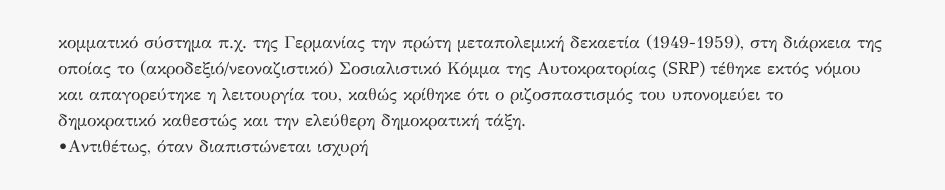κομματικό σύστημα π.χ. της Γερμανίας την πρώτη μεταπολεμική δεκαετία (1949-1959), στη διάρκεια της οποίας το (ακροδεξιό/νεοναζιστικό) Σοσιαλιστικό Κόμμα της Αυτοκρατορίας (SRP) τέθηκε εκτός νόμου και απαγορεύτηκε η λειτουργία του, καθώς κρίθηκε ότι ο ριζοσπαστισμός του υπονομεύει το δημοκρατικό καθεστώς και την ελεύθερη δημοκρατική τάξη.
•Αντιθέτως, όταν διαπιστώνεται ισχυρή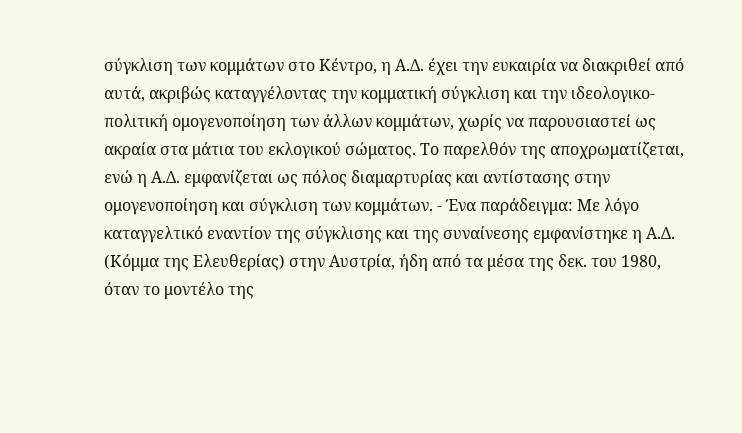σύγκλιση των κομμάτων στο Κέντρο, η Α.Δ. έχει την ευκαιρία να διακριθεί από αυτά, ακριβώς καταγγέλοντας την κομματική σύγκλιση και την ιδεολογικο-πολιτική ομογενοποίηση των άλλων κομμάτων, χωρίς να παρουσιαστεί ως ακραία στα μάτια του εκλογικού σώματος. Το παρελθόν της αποχρωματίζεται, ενώ η Α.Δ. εμφανίζεται ως πόλος διαμαρτυρίας και αντίστασης στην ομογενοποίηση και σύγκλιση των κομμάτων. - Ένα παράδειγμα: Με λόγο καταγγελτικό εναντίον της σύγκλισης και της συναίνεσης εμφανίστηκε η Α.Δ. (Κόμμα της Ελευθερίας) στην Αυστρία, ήδη από τα μέσα της δεκ. του 1980, όταν το μοντέλο της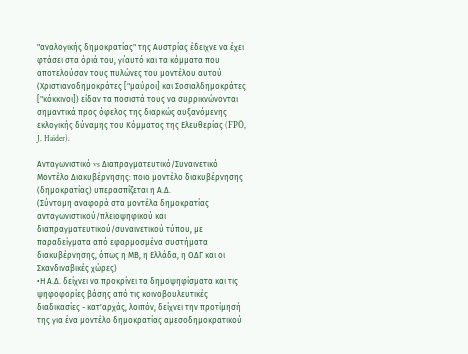"αναλογικής δημοκρατίας" της Αυστρίας έδειχνε να έχει φτάσει στα όριά του, γι΄αυτό και τα κόμματα που αποτελούσαν τους πυλώνες του μοντέλου αυτού (Χριστιανοδημοκράτες ["μαύροι] και Σοσιαλδημοκράτες ["κόκκινοι]) είδαν τα ποσιστά τους να συρρικνώνονται σημαντικά προς όφελος της διαρκώς αυξανόμενης εκλογικής δύναμης του Κόμματος της Ελευθερίας (FPÖ, J. Haider).

Ανταγωνιστικό vs Διαπραγματευτικό/Συναινετικό Μοντέλο Διακυβέρνησης: ποιο μοντέλο διακυβέρνησης (δημοκρατίας) υπερασπίζεται η Α.Δ.
(Σύντομη αναφορά στα μοντέλα δημοκρατίας ανταγωνιστικού/πλειοψηφικού και διαπραγματευτικού/συναινετικού τύπου, με παραδείγματα από εφαρμοσμένα συστήματα διακυβέρνησης, όπως η ΜΒ, η Ελλάδα, η ΟΔΓ και οι Σκανδιναβικές χώρες)
•Η Α.Δ. δείχνει να προκρίνει τα δημοψηφίσματα και τις ψηφοφορίες βάσης από τις κοινοβουλευτικές διαδικασίες - κατ'αρχάς, λοιπόν, δείχνει την προτίμησή της για ένα μοντέλο δημοκρατίας αμεσοδημοκρατικού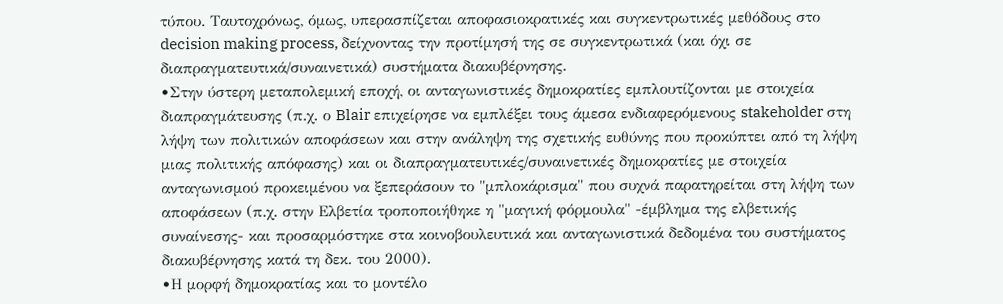τύπου. Ταυτοχρόνως, όμως, υπερασπίζεται αποφασιοκρατικές και συγκεντρωτικές μεθόδους στο decision making process, δείχνοντας την προτίμησή της σε συγκεντρωτικά (και όχι σε διαπραγματευτικά/συναινετικά) συστήματα διακυβέρνησης.
•Στην ύστερη μεταπολεμική εποχή, οι ανταγωνιστικές δημοκρατίες εμπλουτίζονται με στοιχεία διαπραγμάτευσης (π.χ. ο Blair επιχείρησε να εμπλέξει τους άμεσα ενδιαφερόμενους stakeholder στη λήψη των πολιτικών αποφάσεων και στην ανάληψη της σχετικής ευθύνης που προκύπτει από τη λήψη μιας πολιτικής απόφασης) και οι διαπραγματευτικές/συναινετικές δημοκρατίες με στοιχεία ανταγωνισμού προκειμένου να ξεπεράσουν το "μπλοκάρισμα" που συχνά παρατηρείται στη λήψη των αποφάσεων (π.χ. στην Ελβετία τροποποιήθηκε η "μαγική φόρμουλα" -έμβλημα της ελβετικής συναίνεσης- και προσαρμόστηκε στα κοινοβουλευτικά και ανταγωνιστικά δεδομένα του συστήματος διακυβέρνησης κατά τη δεκ. του 2000).
•Η μορφή δημοκρατίας και το μοντέλο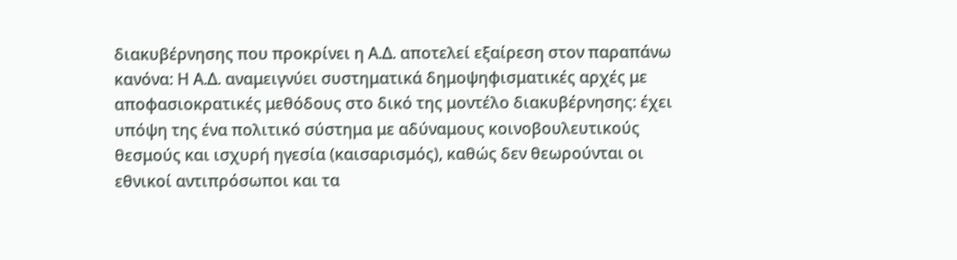διακυβέρνησης που προκρίνει η Α.Δ. αποτελεί εξαίρεση στον παραπάνω κανόνα: Η Α.Δ. αναμειγνύει συστηματικά δημοψηφισματικές αρχές με αποφασιοκρατικές μεθόδους στο δικό της μοντέλο διακυβέρνησης: έχει υπόψη της ένα πολιτικό σύστημα με αδύναμους κοινοβουλευτικούς θεσμούς και ισχυρή ηγεσία (καισαρισμός), καθώς δεν θεωρούνται οι εθνικοί αντιπρόσωποι και τα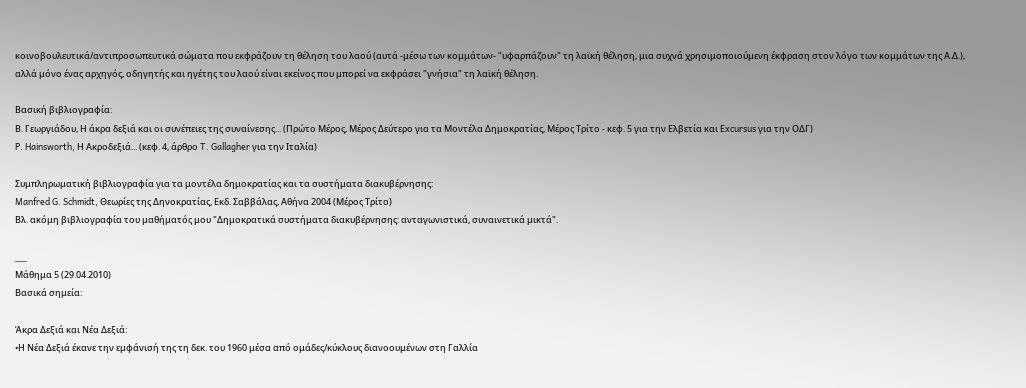κοινοβουλευτικά/αντιπροσωπευτικά σώματα που εκφράζουν τη θέληση του λαού (αυτά -μέσω των κομμάτων- "υφαρπάζουν" τη λαϊκή θέληση, μια συχνά χρησιμοποιούμενη έκφραση στον λόγο των κομμάτων της Α.Δ.), αλλά μόνο ένας αρχηγός, οδηγητής και ηγέτης του λαού είναι εκείνος που μπορεί να εκφράσει "γνήσια" τη λαϊκή θέληση.

Βασική βιβλιογραφία:
Β. Γεωργιάδου, Η άκρα δεξιά και οι συνέπειες της συναίνεσης... (Πρώτο Μέρος, Μέρος Δεύτερο για τα Μοντέλα Δημοκρατίας, Μέρος Τρίτο - κεφ. 5 για την Ελβετία και Excursus για την ΟΔΓ)
P. Hainsworth, Η Ακροδεξιά... (κεφ. 4, άρθρο T. Gallagher για την Ιταλία)

Συμπληρωματική βιβλιογραφία για τα μοντέλα δημοκρατίας και τα συστήματα διακυβέρνησης:
Manfred G. Schmidt, Θεωρίες της Δηνοκρατίας, Εκδ. Σαββάλας, Αθήνα 2004 (Μέρος Τρίτο)
Βλ. ακόμη βιβλιογραφία του μαθήματός μου "Δημοκρατικά συστήματα διακυβέρνησης: ανταγωνιστικά, συναινετικά μικτά".

___
Μάθημα 5 (29.04.2010)
Βασικά σημεία:

Άκρα Δεξιά και Νέα Δεξιά:
•Η Νέα Δεξιά έκανε την εμφάνισή της τη δεκ. του 1960 μέσα από ομάδες/κύκλους διανοουμένων στη Γαλλία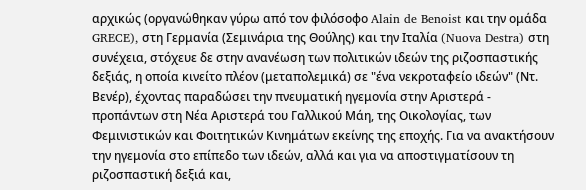αρχικώς (οργανώθηκαν γύρω από τον φιλόσοφο Alain de Benoist και την ομάδα GRECE), στη Γερμανία (Σεμινάρια της Θούλης) και την Ιταλία (Nuova Destra) στη συνέχεια, στόχευε δε στην ανανέωση των πολιτικών ιδεών της ριζοσπαστικής δεξιάς, η οποία κινείτο πλέον (μεταπολεμικά) σε "ένα νεκροταφείο ιδεών" (Ντ. Βενέρ), έχοντας παραδώσει την πνευματική ηγεμονία στην Αριστερά - προπάντων στη Νέα Αριστερά του Γαλλικού Μάη, της Οικολογίας, των Φεμινιστικών και Φοιτητικών Κινημάτων εκείνης της εποχής. Για να ανακτήσουν την ηγεμονία στο επίπεδο των ιδεών, αλλά και για να αποστιγματίσουν τη ριζοσπαστική δεξιά και,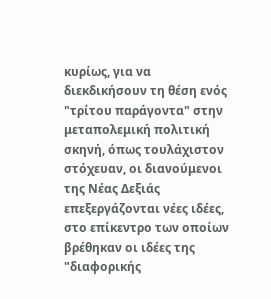κυρίως, για να διεκδικήσουν τη θέση ενός "τρίτου παράγοντα" στην μεταπολεμική πολιτική σκηνή, όπως τουλάχιστον στόχευαν, οι διανούμενοι της Νέας Δεξιάς επεξεργάζονται νέες ιδέες, στο επίκεντρο των οποίων βρέθηκαν οι ιδέες της "διαφορικής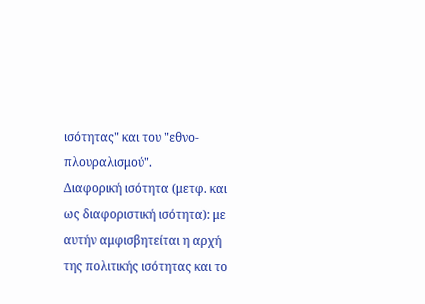ισότητας" και του "εθνο-πλουραλισμού".
Διαφορική ισότητα (μετφ. και ως διαφοριστική ισότητα): με αυτήν αμφισβητείται η αρχή της πολιτικής ισότητας και το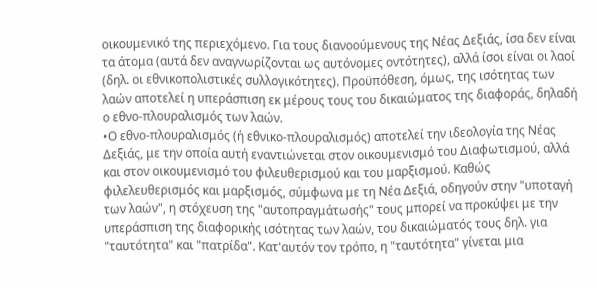οικουμενικό της περιεχόμενο. Για τους διανοούμενους της Νέας Δεξιάς, ίσα δεν είναι τα άτομα (αυτά δεν αναγνωρίζονται ως αυτόνομες οντότητες), αλλά ίσοι είναι οι λαοί (δηλ. οι εθνικοπολιστικές συλλογικότητες). Προϋπόθεση, όμως, της ισότητας των λαών αποτελεί η υπεράσπιση εκ μέρους τους του δικαιώματος της διαφοράς, δηλαδή ο εθνο-πλουραλισμός των λαών.
•Ο εθνο-πλουραλισμός (ή εθνικο-πλουραλισμός) αποτελεί την ιδεολογία της Νέας Δεξιάς, με την οποία αυτή εναντιώνεται στον οικουμενισμό του Διαφωτισμού, αλλά και στον οικουμενισμό του φιλευθερισμού και του μαρξισμού. Καθώς φιλελευθερισμός και μαρξισμός, σύμφωνα με τη Νέα Δεξιά, οδηγούν στην "υποταγή των λαών", η στόχευση της "αυτοπραγμάτωσής" τους μπορεί να προκύψει με την υπεράσπιση της διαφορικής ισότητας των λαών, του δικαιώματός τους δηλ. για "ταυτότητα" και "πατρίδα". Κατ'αυτόν τον τρόπο, η "ταυτότητα" γίνεται μια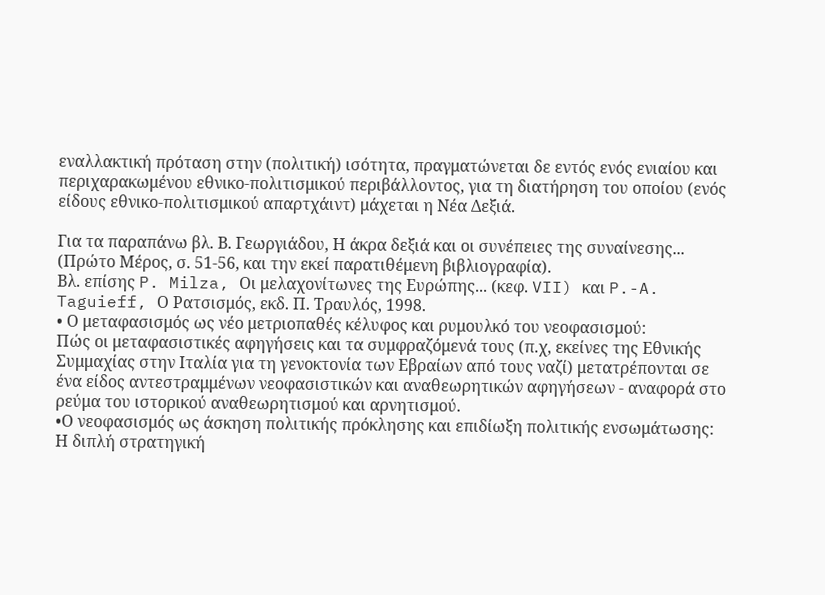εναλλακτική πρόταση στην (πολιτική) ισότητα, πραγματώνεται δε εντός ενός ενιαίου και περιχαρακωμένου εθνικο-πολιτισμικού περιβάλλοντος, για τη διατήρηση του οποίου (ενός είδους εθνικο-πολιτισμικού απαρτχάιντ) μάχεται η Νέα Δεξιά.

Για τα παραπάνω βλ. Β. Γεωργιάδου, Η άκρα δεξιά και οι συνέπειες της συναίνεσης... (Πρώτο Μέρος, σ. 51-56, και την εκεί παρατιθέμενη βιβλιογραφία).
Βλ. επίσης P. Milza, Οι μελαχονίτωνες της Ευρώπης... (κεφ. VII) και P.-A. Taguieff, Ο Ρατσισμός, εκδ. Π. Τραυλός, 1998.
• Ο μεταφασισμός ως νέο μετριοπαθές κέλυφος και ρυμουλκό του νεοφασισμού:
Πώς οι μεταφασιστικές αφηγήσεις και τα συμφραζόμενά τους (π.χ, εκείνες της Εθνικής Συμμαχίας στην Ιταλία για τη γενοκτονία των Εβραίων από τους ναζί) μετατρέπονται σε ένα είδος αντεστραμμένων νεοφασιστικών και αναθεωρητικών αφηγήσεων - αναφορά στο ρεύμα του ιστορικού αναθεωρητισμού και αρνητισμού.
•Ο νεοφασισμός ως άσκηση πολιτικής πρόκλησης και επιδίωξη πολιτικής ενσωμάτωσης:
Η διπλή στρατηγική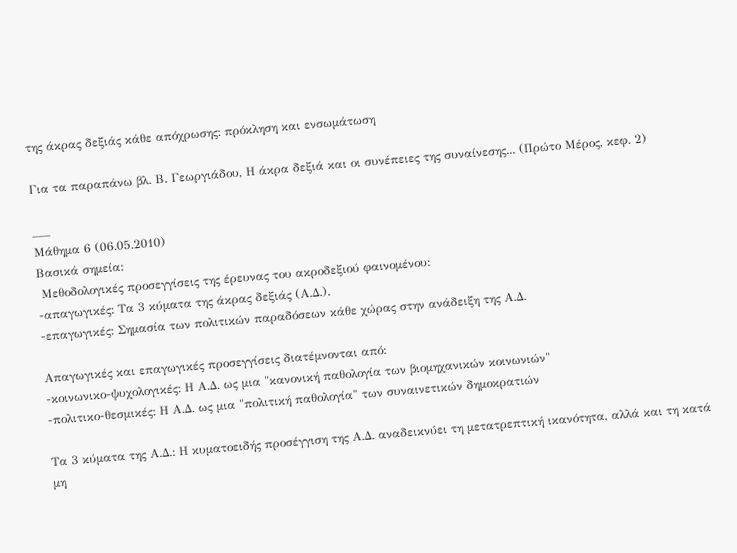της άκρας δεξιάς κάθε απόχρωσης: πρόκληση και ενσωμάτωση

Για τα παραπάνω βλ. Β. Γεωργιάδου, Η άκρα δεξιά και οι συνέπειες της συναίνεσης... (Πρώτο Μέρος, κεφ. 2)

___
Μάθημα 6 (06.05.2010)
Βασικά σημεία:
 Μεθοδολογικές προσεγγίσεις της έρευνας του ακροδεξιού φαινομένου:
-απαγωγικές: Τα 3 κύματα της άκρας δεξιάς (Α.Δ.).
-επαγωγικές: Σημασία των πολιτικών παραδόσεων κάθε χώρας στην ανάδειξη της Α.Δ.

Απαγωγικές και επαγωγικές προσεγγίσεις διατέμνονται από:
-κοινωνικο-ψυχολογικές: Η Α.Δ. ως μια "κανονική παθολογία των βιομηχανικών κοινωνιών"
-πολιτικο-θεσμικές: Η Α.Δ. ως μια "πολιτική παθολογία" των συναινετικών δημοκρατιών

Τα 3 κύματα της Α.Δ.: Η κυματοειδής προσέγγιση της Α.Δ. αναδεικνύει τη μετατρεπτική ικανότητα, αλλά και τη κατά μη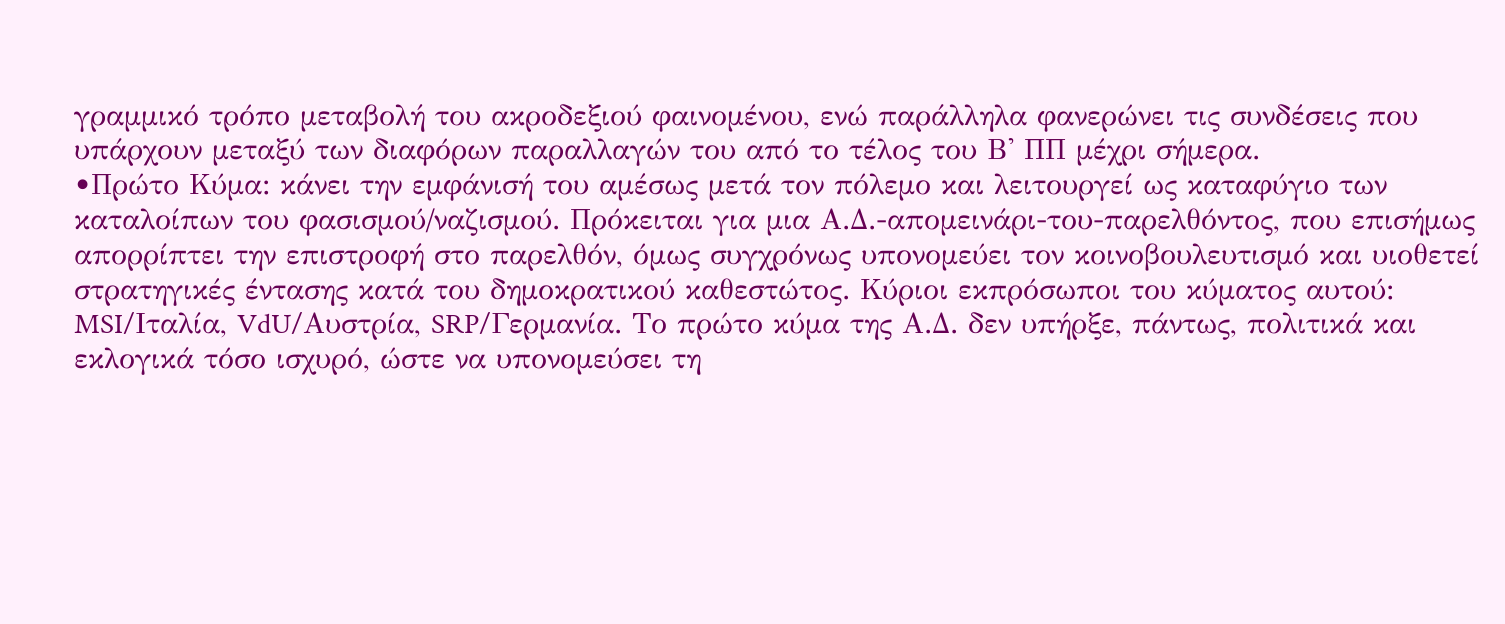γραμμικό τρόπο μεταβολή του ακροδεξιού φαινομένου, ενώ παράλληλα φανερώνει τις συνδέσεις που υπάρχουν μεταξύ των διαφόρων παραλλαγών του από το τέλος του Β' ΠΠ μέχρι σήμερα.
•Πρώτο Κύμα: κάνει την εμφάνισή του αμέσως μετά τον πόλεμο και λειτουργεί ως καταφύγιο των καταλοίπων του φασισμού/ναζισμού. Πρόκειται για μια Α.Δ.-απομεινάρι-του-παρελθόντος, που επισήμως απορρίπτει την επιστροφή στο παρελθόν, όμως συγχρόνως υπονομεύει τον κοινοβουλευτισμό και υιοθετεί στρατηγικές έντασης κατά του δημοκρατικού καθεστώτος. Κύριοι εκπρόσωποι του κύματος αυτού: MSI/Ιταλία, VdU/Αυστρία, SRP/Γερμανία. Το πρώτο κύμα της Α.Δ. δεν υπήρξε, πάντως, πολιτικά και εκλογικά τόσο ισχυρό, ώστε να υπονομεύσει τη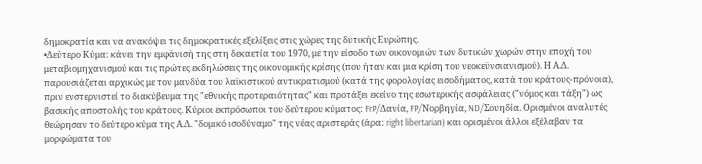δημοκρατία και να ανακόψει τις δημοκρατικές εξελίξεις στις χώρες της δυτικής Ευρώπης.
•Δεύτερο Κύμα: κάνει την εμφάνισή της στη δεκαετία του 1970, με την είσοδο των οικονομιών των δυτικών χωρών στην εποχή του μεταβιομηχανισμού και τις πρώτες εκδηλώσεις της οικονομικής κρίσης (που ήταν και μια κρίση του νεοκεϋνσιανισμού). Η Α.Δ. παρουσιάζεται αρχικώς με τον μανδύα του λαϊκιστικού αντικρατισμού (κατά της φορολογίας εισοδήματος, κατά του κράτους-πρόνοια), πριν ενστερνιστεί το διακύβευμα της "εθνικής προτεραιότητας" και προτάξει εκείνο της εσωτερικής ασφάλειας ("νόμος και τάξη") ως βασικής αποστολής του κράτους. Κύριοι εκπρόσωποι του δεύτερου κύματος: FrP/Δανία, FP/Νορβηγία, ND/Σουηδία. Ορισμένοι αναλυτές θεώρησαν το δεύτερο κύμα της Α.Δ. "δομικό ισοδύναμο" της νέας αριστεράς (άρα: right libertarian) και ορισμένοι άλλοι εξέλαβαν τα μορφώματα του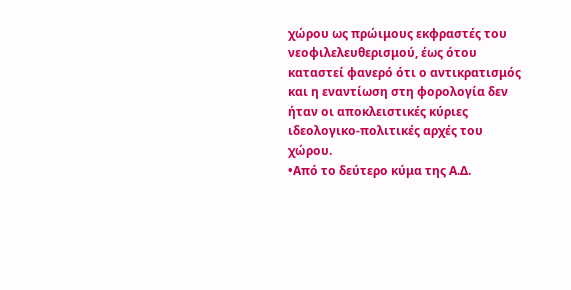χώρου ως πρώιμους εκφραστές του νεοφιλελευθερισμού, έως ότου καταστεί φανερό ότι ο αντικρατισμός και η εναντίωση στη φορολογία δεν ήταν οι αποκλειστικές κύριες ιδεολογικο-πολιτικές αρχές του χώρου.
•Από το δεύτερο κύμα της Α.Δ.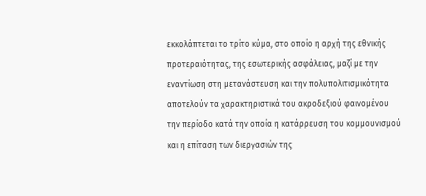εκκολάπτεται το τρίτο κύμα, στο οποίο η αρχή της εθνικής προτεραιότητας, της εσωτερικής ασφάλειας, μαζί με την εναντίωση στη μετανάστευση και την πολυπολιτισμικότητα αποτελούν τα χαρακτηριστικά του ακροδεξιού φαινομένου την περίοδο κατά την οποία η κατάρρευση του κομμουνισμού και η επίταση των διεργασιών της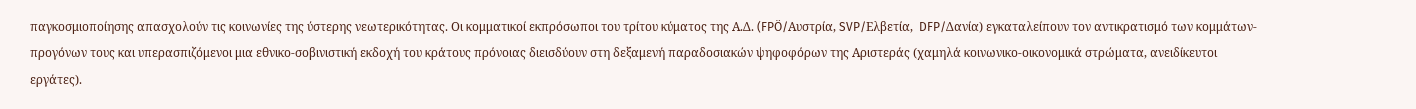παγκοσμιοποίησης απασχολούν τις κοινωνίες της ύστερης νεωτερικότητας. Οι κομματικοί εκπρόσωποι του τρίτου κύματος της Α.Δ. (FPÖ/Αυστρία, SVP/Ελβετία,  DFP/Δανία) εγκαταλείπουν τον αντικρατισμό των κομμάτων-προγόνων τους και υπερασπιζόμενοι μια εθνικο-σοβινιστική εκδοχή του κράτους πρόνοιας διεισδύουν στη δεξαμενή παραδοσιακών ψηφοφόρων της Αριστεράς (χαμηλά κοινωνικο-οικονομικά στρώματα, ανειδίκευτοι εργάτες).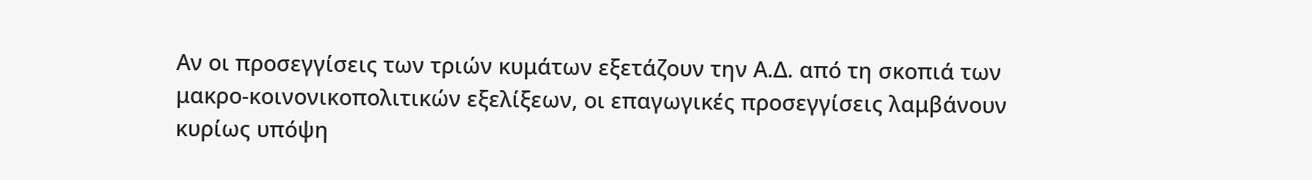Αν οι προσεγγίσεις των τριών κυμάτων εξετάζουν την Α.Δ. από τη σκοπιά των μακρο-κοινονικοπολιτικών εξελίξεων, οι επαγωγικές προσεγγίσεις λαμβάνουν κυρίως υπόψη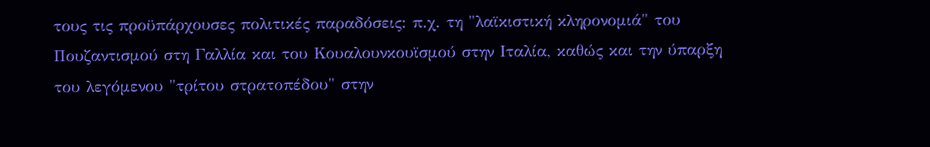τους τις προϋπάρχουσες πολιτικές παραδόσεις: π.χ. τη "λαϊκιστική κληρονομιά" του Πουζαντισμού στη Γαλλία και του Κουαλουνκουϊσμού στην Ιταλία, καθώς και την ύπαρξη του λεγόμενου "τρίτου στρατοπέδου" στην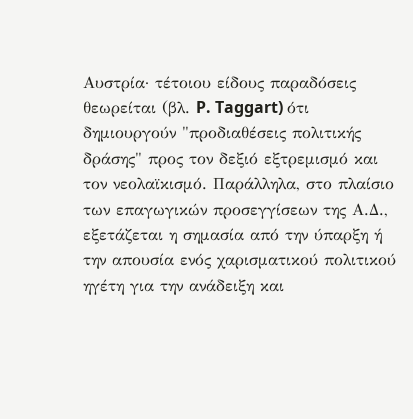Αυστρία· τέτοιου είδους παραδόσεις θεωρείται (βλ. P. Taggart) ότι δημιουργούν "προδιαθέσεις πολιτικής δράσης" προς τον δεξιό εξτρεμισμό και τον νεολαϊκισμό. Παράλληλα, στο πλαίσιο των επαγωγικών προσεγγίσεων της Α.Δ., εξετάζεται η σημασία από την ύπαρξη ή την απουσία ενός χαρισματικού πολιτικού ηγέτη για την ανάδειξη και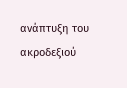ανάπτυξη του ακροδεξιού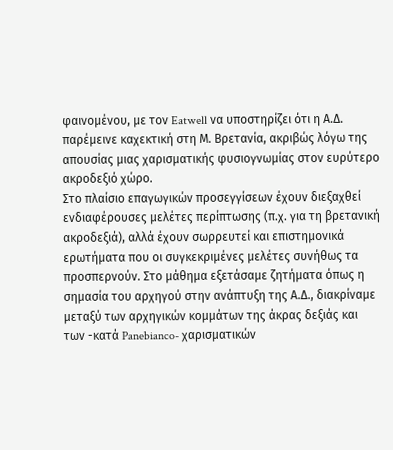φαινομένου, με τον Eatwell να υποστηρίζει ότι η Α.Δ. παρέμεινε καχεκτική στη Μ. Βρετανία, ακριβώς λόγω της απουσίας μιας χαρισματικής φυσιογνωμίας στον ευρύτερο ακροδεξιό χώρο.
Στο πλαίσιο επαγωγικών προσεγγίσεων έχουν διεξαχθεί ενδιαφέρουσες μελέτες περίπτωσης (π.χ. για τη βρετανική ακροδεξιά), αλλά έχουν σωρρευτεί και επιστημονικά ερωτήματα που οι συγκεκριμένες μελέτες συνήθως τα προσπερνούν. Στο μάθημα εξετάσαμε ζητήματα όπως η σημασία του αρχηγού στην ανάπτυξη της Α.Δ., διακρίναμε μεταξύ των αρχηγικών κομμάτων της άκρας δεξιάς και των -κατά Panebianco- χαρισματικών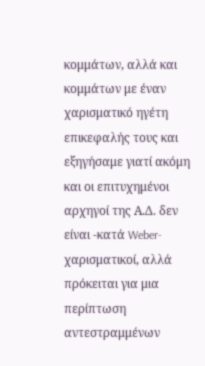κομμάτων, αλλά και κομμάτων με έναν χαρισματικό ηγέτη επικεφαλής τους και εξηγήσαμε γιατί ακόμη και οι επιτυχημένοι αρχηγοί της Α.Δ. δεν είναι -κατά Weber- χαρισματικοί, αλλά πρόκειται για μια περίπτωση αντεστραμμένων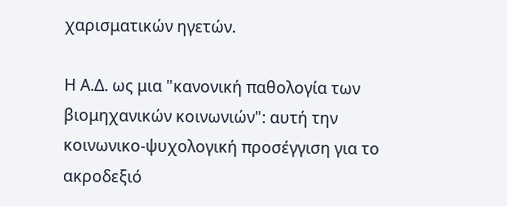χαρισματικών ηγετών.

Η Α.Δ. ως μια "κανονική παθολογία των βιομηχανικών κοινωνιών": αυτή την κοινωνικο-ψυχολογική προσέγγιση για το ακροδεξιό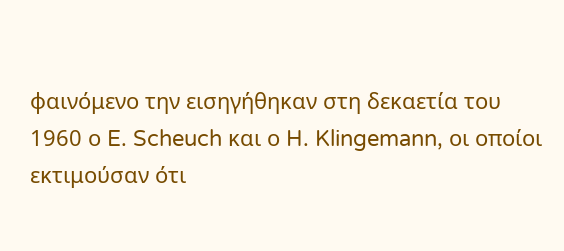φαινόμενο την εισηγήθηκαν στη δεκαετία του 1960 ο E. Scheuch και ο H. Klingemann, οι οποίοι εκτιμούσαν ότι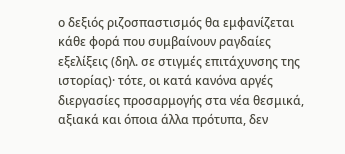ο δεξιός ριζοσπαστισμός θα εμφανίζεται κάθε φορά που συμβαίνουν ραγδαίες εξελίξεις (δηλ. σε στιγμές επιτάχυνσης της ιστορίας)· τότε, οι κατά κανόνα αργές διεργασίες προσαρμογής στα νέα θεσμικά, αξιακά και όποια άλλα πρότυπα, δεν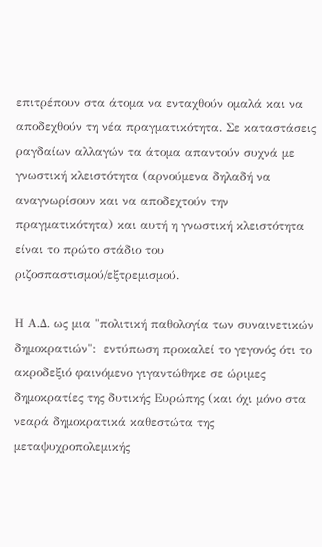επιτρέπουν στα άτομα να ενταχθούν ομαλά και να αποδεχθούν τη νέα πραγματικότητα. Σε καταστάσεις ραγδαίων αλλαγών τα άτομα απαντούν συχνά με γνωστική κλειστότητα (αρνούμενα δηλαδή να αναγνωρίσουν και να αποδεχτούν την πραγματικότητα) και αυτή η γνωστική κλειστότητα είναι το πρώτο στάδιο του ριζοσπαστισμού/εξτρεμισμού.

Η Α.Δ. ως μια "πολιτική παθολογία των συναινετικών δημοκρατιών":  εντύπωση προκαλεί το γεγονός ότι το ακροδεξιό φαινόμενο γιγαντώθηκε σε ώριμες δημοκρατίες της δυτικής Ευρώπης (και όχι μόνο στα νεαρά δημοκρατικά καθεστώτα της μεταψυχροπολεμικής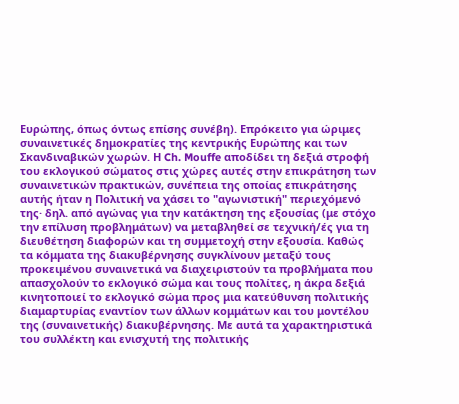Ευρώπης, όπως όντως επίσης συνέβη). Επρόκειτο για ώριμες συναινετικές δημοκρατίες της κεντρικής Ευρώπης και των Σκανδιναβικών χωρών. Η Ch. Mouffe αποδίδει τη δεξιά στροφή του εκλογικού σώματος στις χώρες αυτές στην επικράτηση των συναινετικών πρακτικών, συνέπεια της οποίας επικράτησης αυτής ήταν η Πολιτική να χάσει το "αγωνιστική" περιεχόμενό της· δηλ. από αγώνας για την κατάκτηση της εξουσίας (με στόχο την επίλυση προβλημάτων) να μεταβληθεί σε τεχνική/ές για τη διευθέτηση διαφορών και τη συμμετοχή στην εξουσία. Καθώς τα κόμματα της διακυβέρνησης συγκλίνουν μεταξύ τους προκειμένου συναινετικά να διαχειριστούν τα προβλήματα που απασχολούν το εκλογικό σώμα και τους πολίτες, η άκρα δεξιά κινητοποιεί το εκλογικό σώμα προς μια κατεύθυνση πολιτικής διαμαρτυρίας εναντίον των άλλων κομμάτων και του μοντέλου της (συναινετικής) διακυβέρνησης. Με αυτά τα χαρακτηριστικά του συλλέκτη και ενισχυτή της πολιτικής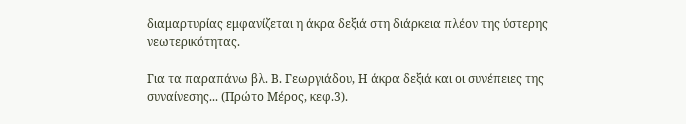διαμαρτυρίας εμφανίζεται η άκρα δεξιά στη διάρκεια πλέον της ύστερης νεωτερικότητας.

Για τα παραπάνω βλ. Β. Γεωργιάδου, Η άκρα δεξιά και οι συνέπειες της συναίνεσης... (Πρώτο Μέρος, κεφ.3).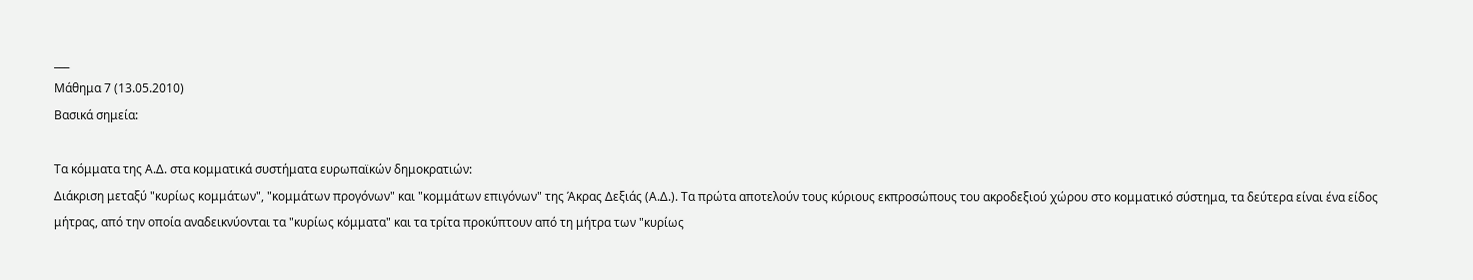___
Μάθημα 7 (13.05.2010)
Βασικά σημεία:

Τα κόμματα της Α.Δ. στα κομματικά συστήματα ευρωπαϊκών δημοκρατιών:
Διάκριση μεταξύ "κυρίως κομμάτων", "κομμάτων προγόνων" και "κομμάτων επιγόνων" της Άκρας Δεξιάς (Α.Δ.). Τα πρώτα αποτελούν τους κύριους εκπροσώπους του ακροδεξιού χώρου στο κομματικό σύστημα, τα δεύτερα είναι ένα είδος μήτρας, από την οποία αναδεικνύονται τα "κυρίως κόμματα" και τα τρίτα προκύπτουν από τη μήτρα των "κυρίως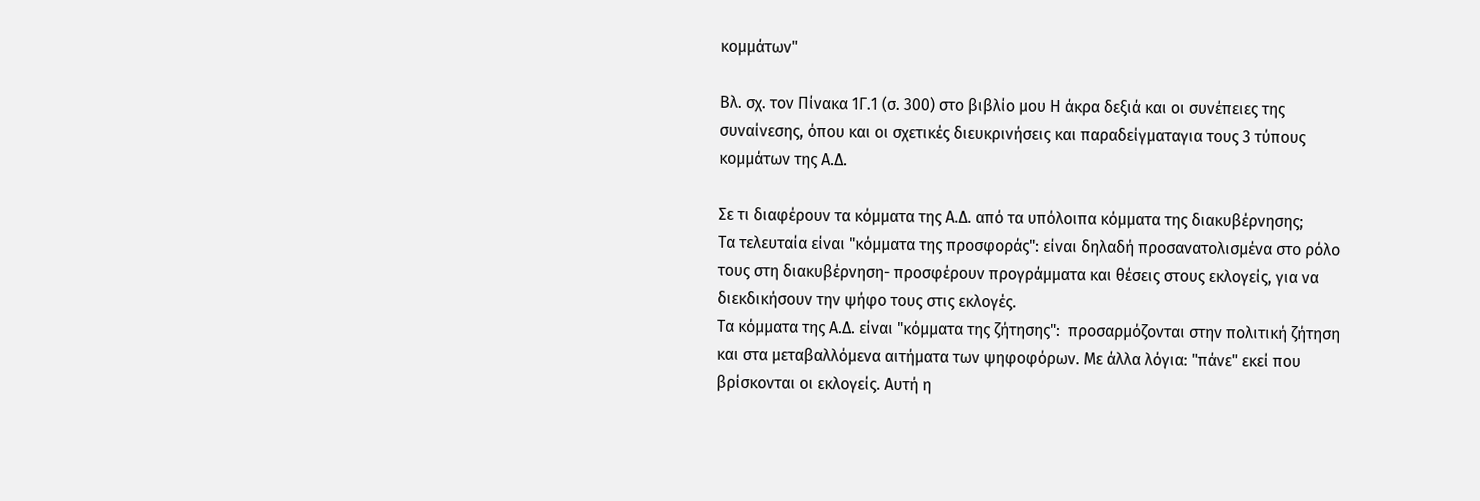κομμάτων"

Βλ. σχ. τον Πίνακα 1Γ.1 (σ. 300) στο βιβλίο μου Η άκρα δεξιά και οι συνέπειες της συναίνεσης, όπου και οι σχετικές διευκρινήσεις και παραδείγματαγια τους 3 τύπους κομμάτων της Α.Δ.

Σε τι διαφέρουν τα κόμματα της Α.Δ. από τα υπόλοιπα κόμματα της διακυβέρνησης;
Τα τελευταία είναι "κόμματα της προσφοράς": είναι δηλαδή προσανατολισμένα στο ρόλο τους στη διακυβέρνηση- προσφέρουν προγράμματα και θέσεις στους εκλογείς, για να διεκδικήσουν την ψήφο τους στις εκλογές.
Τα κόμματα της Α.Δ. είναι "κόμματα της ζήτησης":  προσαρμόζονται στην πολιτική ζήτηση και στα μεταβαλλόμενα αιτήματα των ψηφοφόρων. Με άλλα λόγια: "πάνε" εκεί που βρίσκονται οι εκλογείς. Αυτή η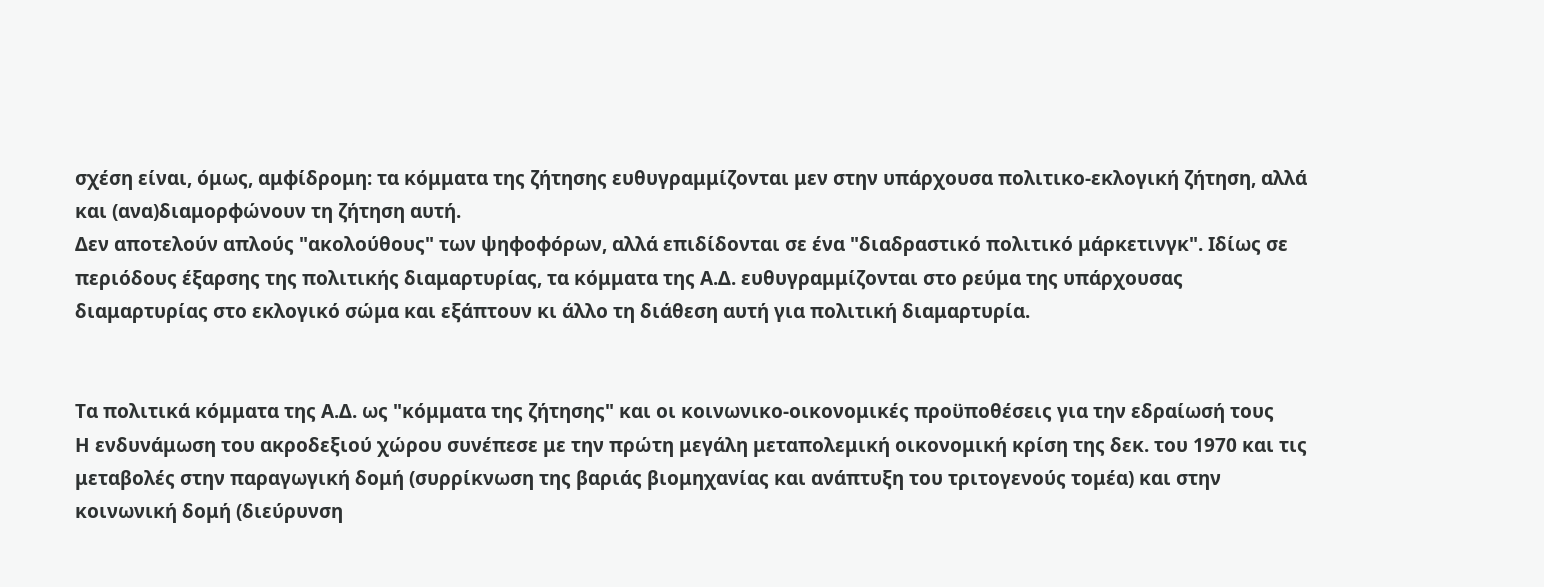σχέση είναι, όμως, αμφίδρομη: τα κόμματα της ζήτησης ευθυγραμμίζονται μεν στην υπάρχουσα πολιτικο-εκλογική ζήτηση, αλλά και (ανα)διαμορφώνουν τη ζήτηση αυτή.
Δεν αποτελούν απλούς "ακολούθους" των ψηφοφόρων, αλλά επιδίδονται σε ένα "διαδραστικό πολιτικό μάρκετινγκ". Ιδίως σε περιόδους έξαρσης της πολιτικής διαμαρτυρίας, τα κόμματα της Α.Δ. ευθυγραμμίζονται στο ρεύμα της υπάρχουσας διαμαρτυρίας στο εκλογικό σώμα και εξάπτουν κι άλλο τη διάθεση αυτή για πολιτική διαμαρτυρία.


Τα πολιτικά κόμματα της Α.Δ. ως "κόμματα της ζήτησης" και οι κοινωνικο-οικονομικές προϋποθέσεις για την εδραίωσή τους
Η ενδυνάμωση του ακροδεξιού χώρου συνέπεσε με την πρώτη μεγάλη μεταπολεμική οικονομική κρίση της δεκ. του 1970 και τις μεταβολές στην παραγωγική δομή (συρρίκνωση της βαριάς βιομηχανίας και ανάπτυξη του τριτογενούς τομέα) και στην κοινωνική δομή (διεύρυνση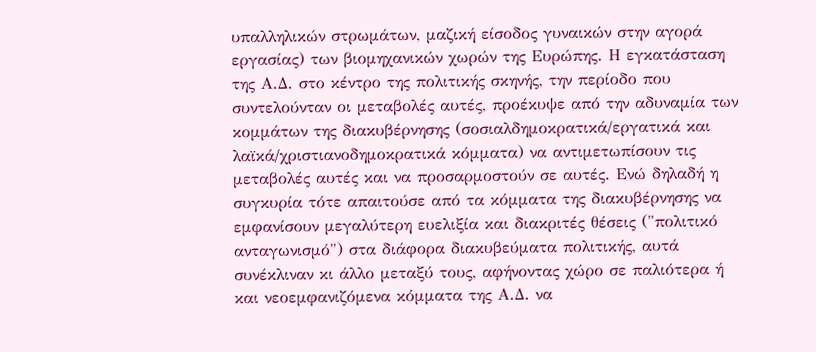υπαλληλικών στρωμάτων, μαζική είσοδος γυναικών στην αγορά εργασίας) των βιομηχανικών χωρών της Ευρώπης. Η εγκατάσταση της Α.Δ. στο κέντρο της πολιτικής σκηνής, την περίοδο που συντελούνταν οι μεταβολές αυτές, προέκυψε από την αδυναμία των κομμάτων της διακυβέρνησης (σοσιαλδημοκρατικά/εργατικά και λαϊκά/χριστιανοδημοκρατικά κόμματα) να αντιμετωπίσουν τις μεταβολές αυτές και να προσαρμοστούν σε αυτές. Ενώ δηλαδή η συγκυρία τότε απαιτούσε από τα κόμματα της διακυβέρνησης να εμφανίσουν μεγαλύτερη ευελιξία και διακριτές θέσεις ("πολιτικό ανταγωνισμό") στα διάφορα διακυβεύματα πολιτικής, αυτά συνέκλιναν κι άλλο μεταξύ τους, αφήνοντας χώρο σε παλιότερα ή και νεοεμφανιζόμενα κόμματα της Α.Δ. να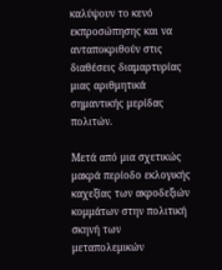καλύψουν το κενό εκπροσώπησης και να ανταποκριθούν στις διαθέσεις διαμαρτυρίας μιας αριθμητικά σημαντικής μερίδας πολιτών.

Μετά από μια σχετικώς μακρά περίοδο εκλογικής καχεξίας των ακροδεξιών κομμάτων στην πολιτική σκηνή των μεταπολεμικών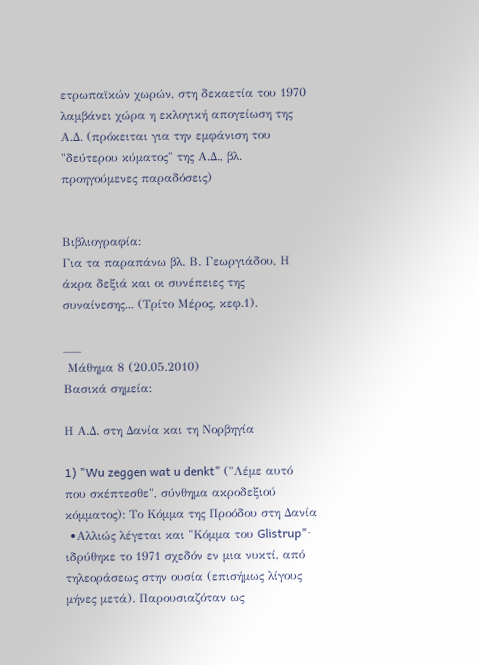ετρωπαϊκών χωρών, στη δεκαετία του 1970 λαμβάνει χώρα η εκλογική απογείωση της Α.Δ. (πρόκειται για την εμφάνιση του "δεύτερου κύματος" της Α.Δ., βλ. προηγούμενες παραδόσεις)


Βιβλιογραφία:
Για τα παραπάνω βλ. Β. Γεωργιάδου, Η άκρα δεξιά και οι συνέπειες της συναίνεσης... (Τρίτο Μέρος, κεφ.1).

___
 Μάθημα 8 (20.05.2010)
Βασικά σημεία:

Η Α.Δ. στη Δανία και τη Νορβηγία

1) "Wu zeggen wat u denkt" ("Λέμε αυτό που σκέπτεσθε", σύνθημα ακροδεξιού κόμματος): Το Κόμμα της Προόδου στη Δανία
 •Αλλιώς λέγεται και "Κόμμα του Glistrup"· ιδρύθηκε το 1971 σχεδόν εν μια νυκτί, από τηλεοράσεως στην ουσία (επισήμως λίγους μήνες μετά). Παρουσιαζόταν ως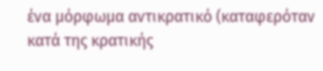ένα μόρφωμα αντικρατικό (καταφερόταν κατά της κρατικής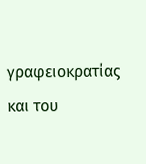γραφειοκρατίας και του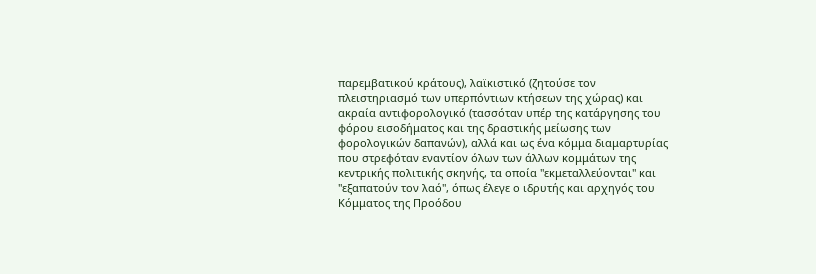παρεμβατικού κράτους), λαϊκιστικό (ζητούσε τον πλειστηριασμό των υπερπόντιων κτήσεων της χώρας) και ακραία αντιφορολογικό (τασσόταν υπέρ της κατάργησης του φόρου εισοδήματος και της δραστικής μείωσης των φορολογικών δαπανών), αλλά και ως ένα κόμμα διαμαρτυρίας που στρεφόταν εναντίον όλων των άλλων κομμάτων της κεντρικής πολιτικής σκηνής, τα οποία "εκμεταλλεύονται" και "εξαπατούν τον λαό", όπως έλεγε ο ιδρυτής και αρχηγός του Κόμματος της Προόδου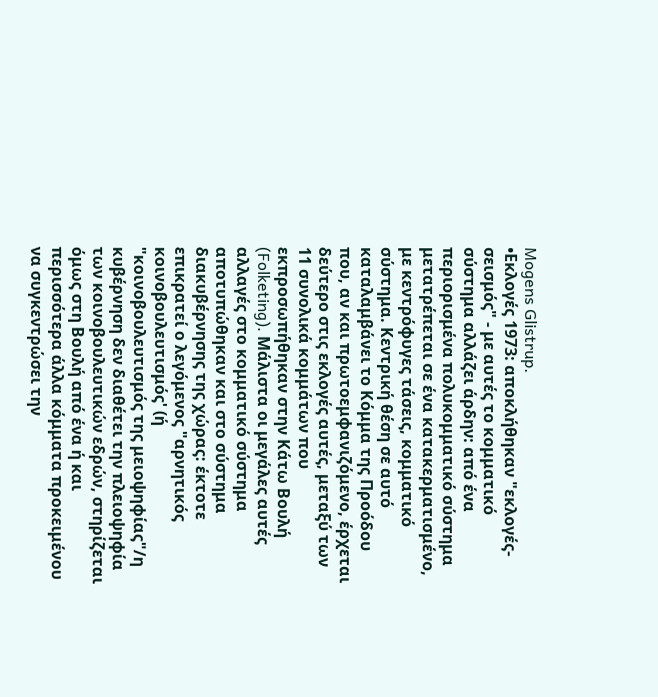Mogens Glistrup.
•Εκλογές 1973: αποκλήθηκαν "εκλογές-σεισμός" - με αυτές το κομματικό σύστημα αλλάζει άρδην: από ένα περιορισμένα πολυκομματικό σύστημα μετατρέπεται σε ένα κατακερματισμένο, με κεντρόφυγες τάσεις, κομματικό σύστημα. Κεντρική θέση σε αυτό καταλαμβάνει το Κόμμα της Προόδου που, αν και πρωτοεμφανιζόμενο, έρχεται δεύτερο στις εκλογές αυτές, μεταξύ των 11 συνολικά κομμάτων που εκπροσωπήθηκαν στην Κάτω Βουλή (Folketing). Μάλιστα οι μεγάλες αυτές αλλαγές στο κομματικό σύστημα αποτυπώθηκαν και στο σύστημα διακυβέρνησης της χώρας: έκτοτε επικρατεί ο λεγόμενος "αρνητικός κοινοβουλευτισμός' (ή "κοινοβουλευτισμός της μειοψηφίας"/η κυβέρνηση δεν διαθέτει την πλειοψηφία των κοινοβουλευτικών εδρών, στηρίζεται όμως στη Βουλή από ένα ή και περισσότερα άλλα κόμματα προκειμένου να συγκεντρώσει την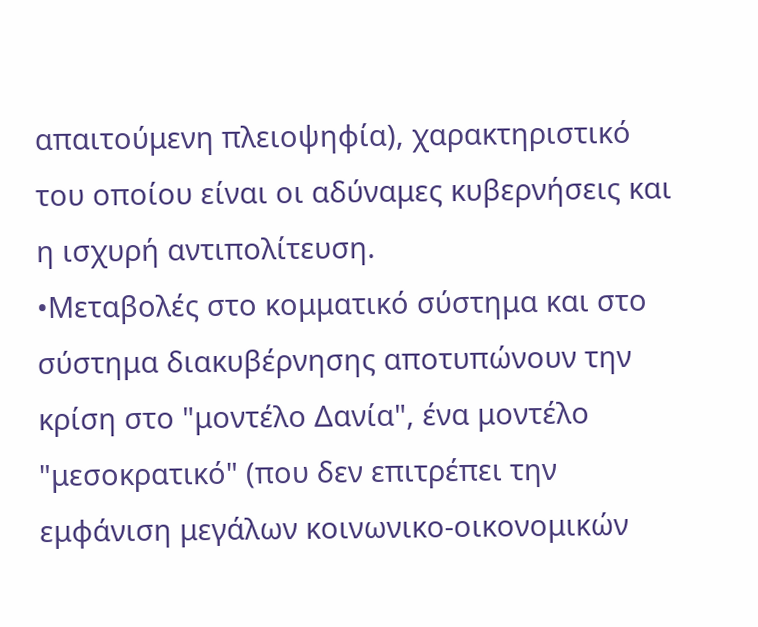απαιτούμενη πλειοψηφία), χαρακτηριστικό του οποίου είναι οι αδύναμες κυβερνήσεις και η ισχυρή αντιπολίτευση.
•Μεταβολές στο κομματικό σύστημα και στο σύστημα διακυβέρνησης αποτυπώνουν την κρίση στο "μοντέλο Δανία", ένα μοντέλο "μεσοκρατικό" (που δεν επιτρέπει την εμφάνιση μεγάλων κοινωνικο-οικονομικών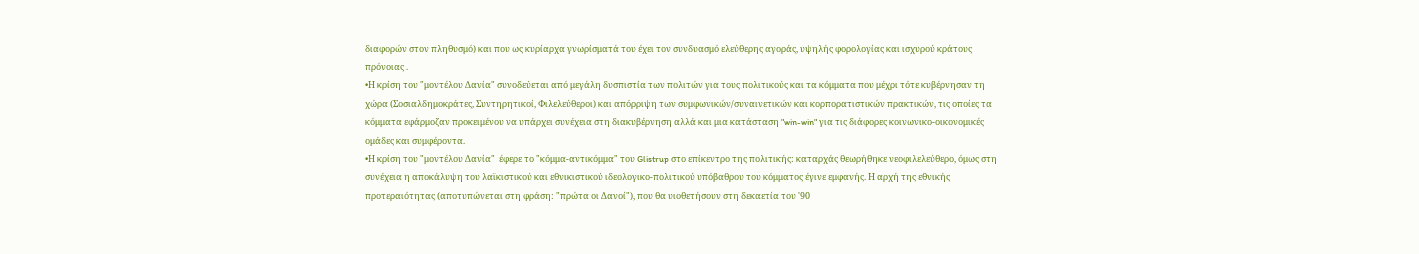διαφορών στον πληθυσμό) και που ως κυρίαρχα γνωρίσματά του έχει τον συνδυασμό ελεύθερης αγοράς, υψηλής φορολογίας και ισχυρού κράτους πρόνοιας .
•Η κρίση του "μοντέλου Δανία" συνοδεύεται από μεγάλη δυσπιστία των πολιτών για τους πολιτικούς και τα κόμματα που μέχρι τότε κυβέρνησαν τη χώρα (Σοσιαλδημοκράτες, Συντηρητικοί, Φιλελεύθεροι) και απόρριψη των συμφωνικών/συναινετικών και κορπορατιστικών πρακτικών, τις οποίες τα κόμματα εφάρμοζαν προκειμένου να υπάρχει συνέχεια στη διακυβέρνηση αλλά και μια κατάσταση "win-win" για τις διάφορες κοινωνικο-οικονομικές ομάδες και συμφέροντα.
•Η κρίση του "μοντέλου Δανία"  έφερε το "κόμμα-αντικόμμα" του Glistrup στο επίκεντρο της πολιτικής: καταρχάς θεωρήθηκε νεοφιλελεύθερο, όμως στη συνέχεια η αποκάλυψη του λαϊκιστικού και εθνικιστικού ιδεολογικο-πολιτικού υπόβαθρου του κόμματος έγινε εμφανής. Η αρχή της εθνικής προτεραιότητας (αποτυπώνεται στη φράση: "πρώτα οι Δανοί"), που θα υιοθετήσουν στη δεκαετία του '90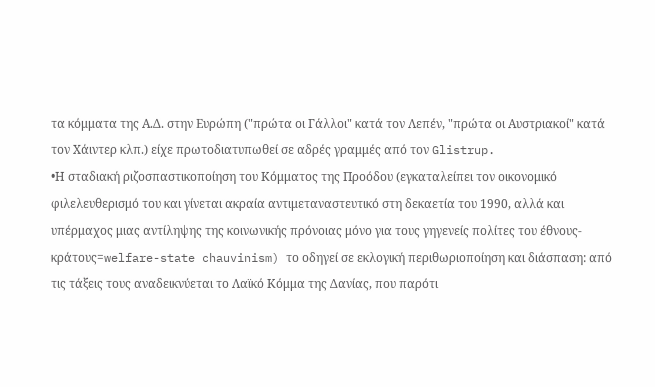τα κόμματα της Α.Δ. στην Ευρώπη ("πρώτα οι Γάλλοι" κατά τον Λεπέν, "πρώτα οι Αυστριακοί" κατά τον Χάιντερ κλπ.) είχε πρωτοδιατυπωθεί σε αδρές γραμμές από τον Glistrup.
•Η σταδιακή ριζοσπαστικοποίηση του Κόμματος της Προόδου (εγκαταλείπει τον οικονομικό φιλελευθερισμό του και γίνεται ακραία αντιμεταναστευτικό στη δεκαετία του 1990, αλλά και υπέρμαχος μιας αντίληψης της κοινωνικής πρόνοιας μόνο για τους γηγενείς πολίτες του έθνους-κράτους=welfare-state chauvinism) το οδηγεί σε εκλογική περιθωριοποίηση και διάσπαση: από τις τάξεις τους αναδεικνύεται το Λαϊκό Κόμμα της Δανίας, που παρότι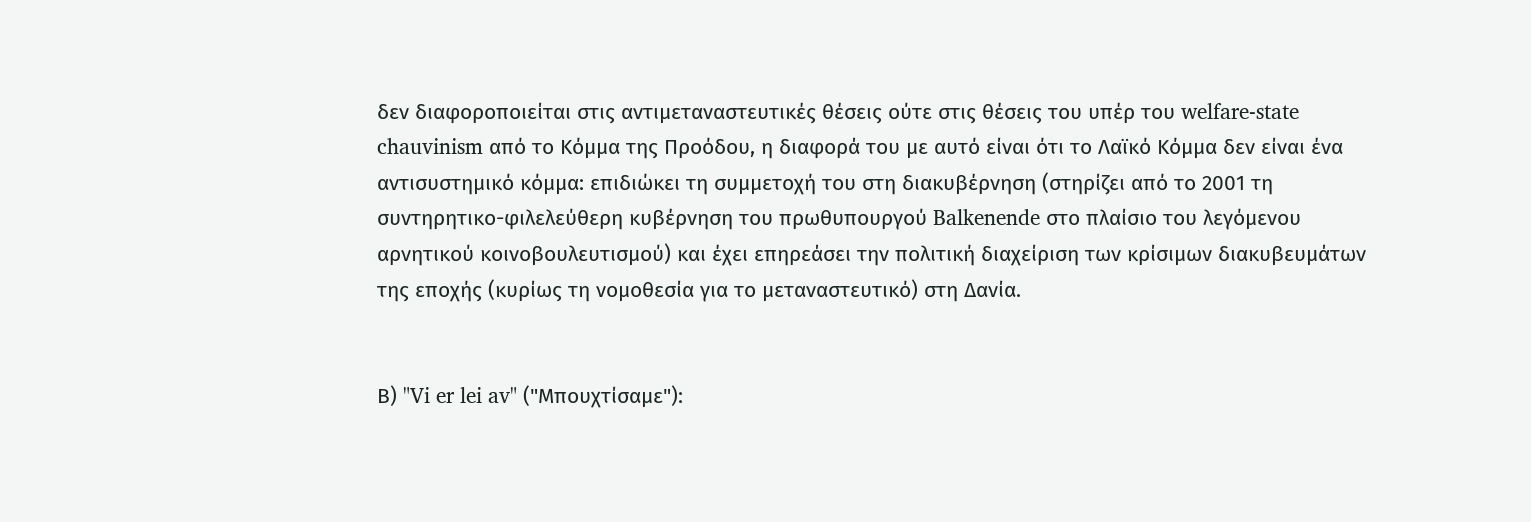δεν διαφοροποιείται στις αντιμεταναστευτικές θέσεις ούτε στις θέσεις του υπέρ του welfare-state chauvinism από το Κόμμα της Προόδου, η διαφορά του με αυτό είναι ότι το Λαϊκό Κόμμα δεν είναι ένα αντισυστημικό κόμμα: επιδιώκει τη συμμετοχή του στη διακυβέρνηση (στηρίζει από το 2001 τη συντηρητικο-φιλελεύθερη κυβέρνηση του πρωθυπουργού Balkenende στο πλαίσιο του λεγόμενου αρνητικού κοινοβουλευτισμού) και έχει επηρεάσει την πολιτική διαχείριση των κρίσιμων διακυβευμάτων της εποχής (κυρίως τη νομοθεσία για το μεταναστευτικό) στη Δανία.


Β) "Vi er lei av" ("Μπουχτίσαμε"):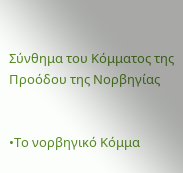Σύνθημα του Κόμματος της Προόδου της Νορβηγίας


•Το νορβηγικό Κόμμα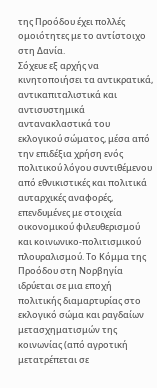της Προόδου έχει πολλές ομοιότητες με το αντίστοιχο στη Δανία.
Σόχευε εξ αρχής να κινητοποιήσει τα αντικρατικά, αντικαπιταλιστικά και αντισυστημικά αντανακλαστικά του εκλογικού σώματος, μέσα από την επιδέξια χρήση ενός πολιτικού λόγου συντιθέμενου από εθνικιστικές και πολιτικά αυταρχικές αναφορές, επενδυμένες με στοιχεία οικονομικού φιλευθερισμού και κοινωνικο-πολιτισμικού πλουραλισμού. Το Κόμμα της Προόδου στη Νορβηγία ιδρύεται σε μια εποχή πολιτικής διαμαρτυρίας στο εκλογικό σώμα και ραγδαίων μετασχηματισμών της κοινωνίας (από αγροτική μετατρέπεται σε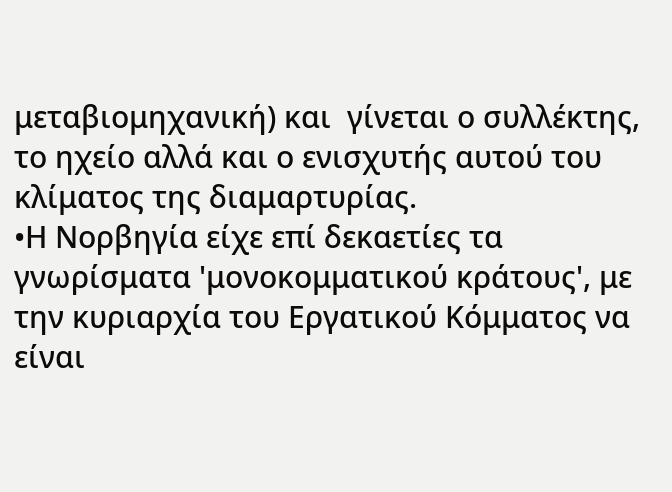μεταβιομηχανική) και  γίνεται ο συλλέκτης, το ηχείο αλλά και ο ενισχυτής αυτού του κλίματος της διαμαρτυρίας.
•Η Νορβηγία είχε επί δεκαετίες τα γνωρίσματα 'μονοκομματικού κράτους', με την κυριαρχία του Εργατικού Κόμματος να είναι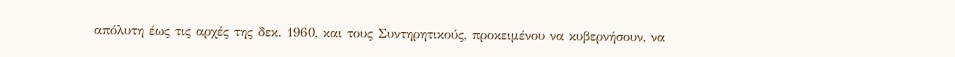απόλυτη έως τις αρχές της δεκ. 1960, και τους Συντηρητικούς, προκειμένου να κυβερνήσουν, να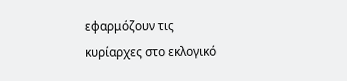εφαρμόζουν τις κυρίαρχες στο εκλογικό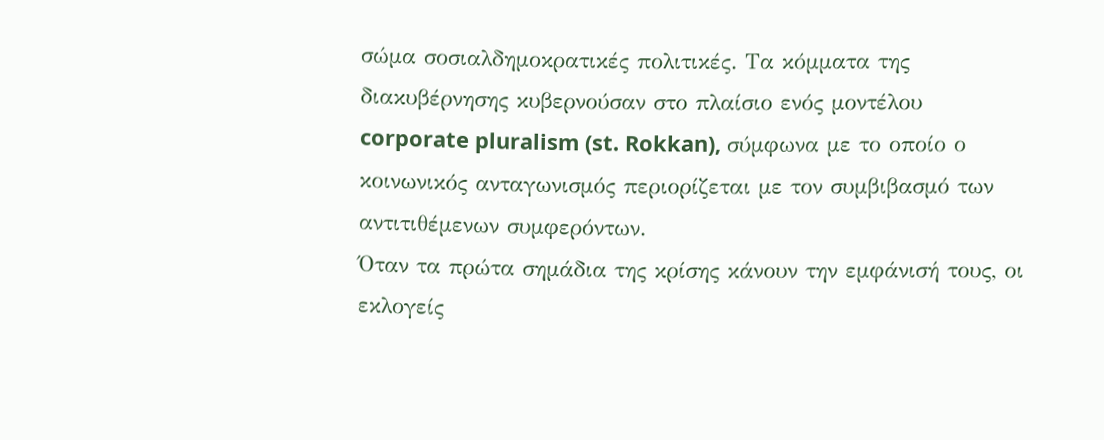σώμα σοσιαλδημοκρατικές πολιτικές. Τα κόμματα της διακυβέρνησης κυβερνούσαν στο πλαίσιο ενός μοντέλου corporate pluralism (st. Rokkan), σύμφωνα με το οποίο ο κοινωνικός ανταγωνισμός περιορίζεται με τον συμβιβασμό των αντιτιθέμενων συμφερόντων.
Όταν τα πρώτα σημάδια της κρίσης κάνουν την εμφάνισή τους, οι εκλογείς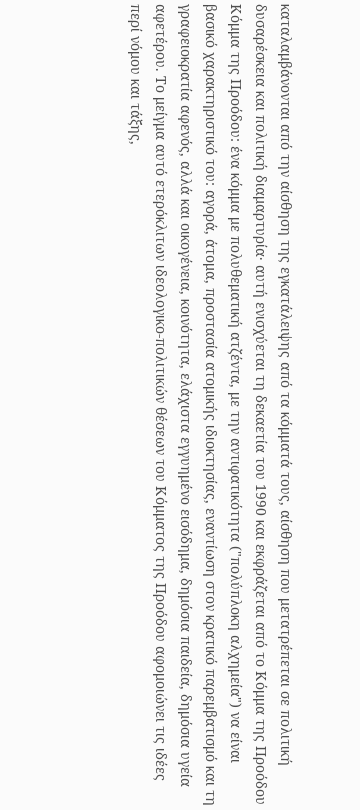καταλαμβάνονται από την αίσθηση της εγκατάλειψης από τα κόμματά τους, αίσθηση που μετατρέπεται σε πολιτική δυσαρέσκεια και πολιτική διαμαρτυρία· αυτή ενισχύεται τη δεκαετία του 1990 και εκφράζεται από το Κόμμα της Προόδου
Κόμμα της Προόδου: ένα κόμμα με πολυθεματική ατζέντα, με την αντιφατικότητα ("πολύπλοκη αλχημεία") να είναι βασικό χαρακτηριστικό του: αγορά, άτομα, προστασία ατομικής ιδιοκτησίας, εναντίωση στον κρατικό παρεμβατισμό και τη γραφειοκρατία αφενός, αλλά και οικογένεια, κοινότητα, ελάχιστα εγγυημένο εισόδημα, δημόσια παιδεία, δημόσια υγεία αφετέρου. Το μείγμα αυτό ετερόκλιτων ιδεολογικο-πολιτικών θέσεων του Κόμματος της Προόδου αφομοιώνει τις ιδέες περί νόμου και τάξης,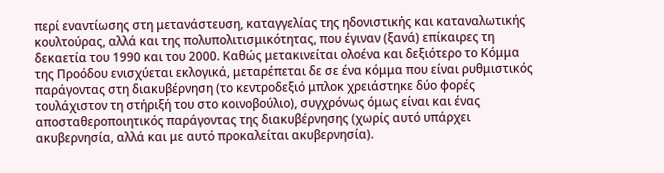περί εναντίωσης στη μετανάστευση, καταγγελίας της ηδονιστικής και καταναλωτικής κουλτούρας, αλλά και της πολυπολιτισμικότητας, που έγιναν (ξανά) επίκαιρες τη δεκαετία του 1990 και του 2000. Καθώς μετακινείται ολοένα και δεξιότερο το Κόμμα της Προόδου ενισχύεται εκλογικά, μεταρέπεται δε σε ένα κόμμα που είναι ρυθμιστικός παράγοντας στη διακυβέρνηση (το κεντροδεξιό μπλοκ χρειάστηκε δύο φορές τουλάχιστον τη στήριξή του στο κοινοβούλιο), συγχρόνως όμως είναι και ένας αποσταθεροποιητικός παράγοντας της διακυβέρνησης (χωρίς αυτό υπάρχει ακυβερνησία, αλλά και με αυτό προκαλείται ακυβερνησία).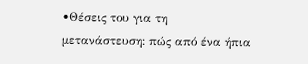•Θέσεις του για τη μετανάστευση: πώς από ένα ήπια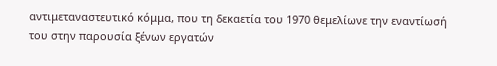αντιμεταναστευτικό κόμμα, που τη δεκαετία του 1970 θεμελίωνε την εναντίωσή του στην παρουσία ξένων εργατών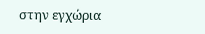στην εγχώρια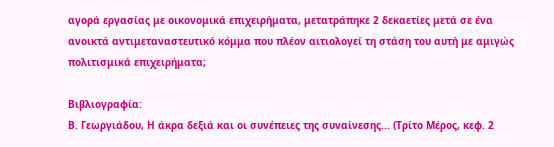αγορά εργασίας με οικονομικά επιχειρήματα, μετατράπηκε 2 δεκαετίες μετά σε ένα ανοικτά αντιμεταναστευτικό κόμμα που πλέον αιτιολογεί τη στάση του αυτή με αμιγώς πολιτισμικά επιχειρήματα;

Βιβλιογραφία:
Β. Γεωργιάδου, Η άκρα δεξιά και οι συνέπειες της συναίνεσης... (Τρίτο Μέρος, κεφ. 2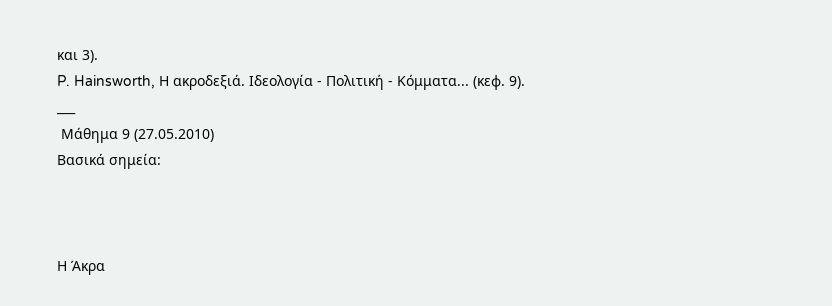και 3).
P. Hainsworth, Η ακροδεξιά. Ιδεολογία - Πολιτική - Κόμματα... (κεφ. 9).
___
 Μάθημα 9 (27.05.2010)
Βασικά σημεία:



Η Άκρα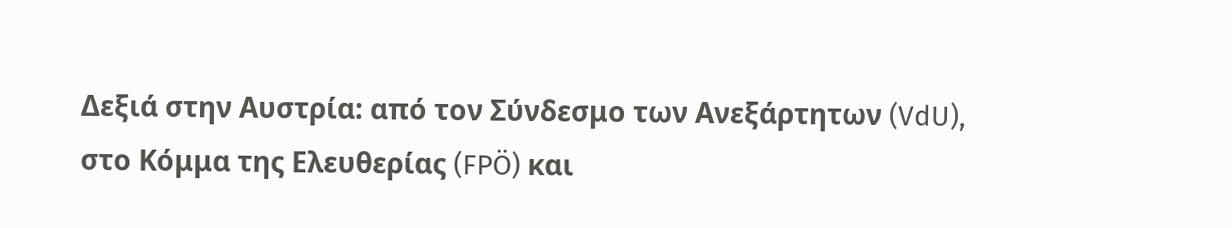Δεξιά στην Αυστρία: από τον Σύνδεσμο των Ανεξάρτητων (VdU), στο Κόμμα της Ελευθερίας (FPÖ) και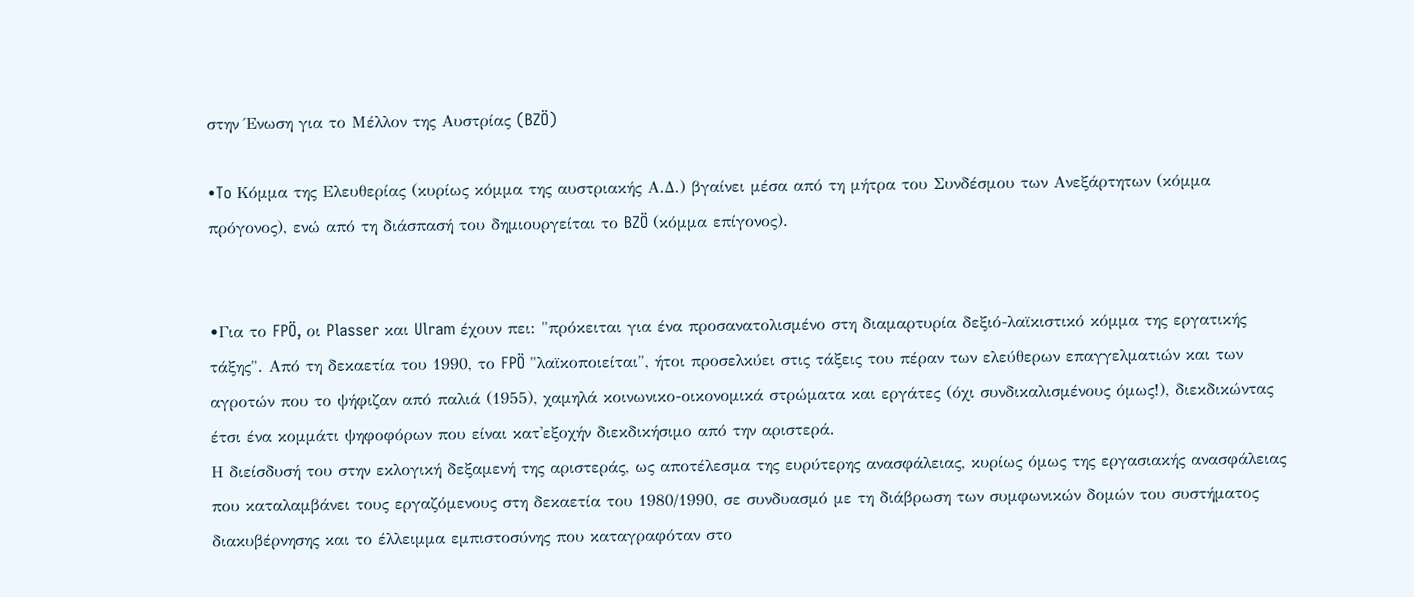στην Ένωση για το Μέλλον της Αυστρίας (BZÖ)

•To Κόμμα της Ελευθερίας (κυρίως κόμμα της αυστριακής Α.Δ.) βγαίνει μέσα από τη μήτρα του Συνδέσμου των Ανεξάρτητων (κόμμα πρόγονος), ενώ από τη διάσπασή του δημιουργείται το BZÖ (κόμμα επίγονος).


•Για το FPÖ, οι Plasser και Ulram έχουν πει: "πρόκειται για ένα προσανατολισμένο στη διαμαρτυρία δεξιό-λαϊκιστικό κόμμα της εργατικής τάξης". Από τη δεκαετία του 1990, το FPÖ "λαϊκοποιείται", ήτοι προσελκύει στις τάξεις του πέραν των ελεύθερων επαγγελματιών και των αγροτών που το ψήφιζαν από παλιά (1955), χαμηλά κοινωνικο-οικονομικά στρώματα και εργάτες (όχι συνδικαλισμένους όμως!), διεκδικώντας έτσι ένα κομμάτι ψηφοφόρων που είναι κατ'εξοχήν διεκδικήσιμο από την αριστερά.
Η διείσδυσή του στην εκλογική δεξαμενή της αριστεράς, ως αποτέλεσμα της ευρύτερης ανασφάλειας, κυρίως όμως της εργασιακής ανασφάλειας που καταλαμβάνει τους εργαζόμενους στη δεκαετία του 1980/1990, σε συνδυασμό με τη διάβρωση των συμφωνικών δομών του συστήματος διακυβέρνησης και το έλλειμμα εμπιστοσύνης που καταγραφόταν στο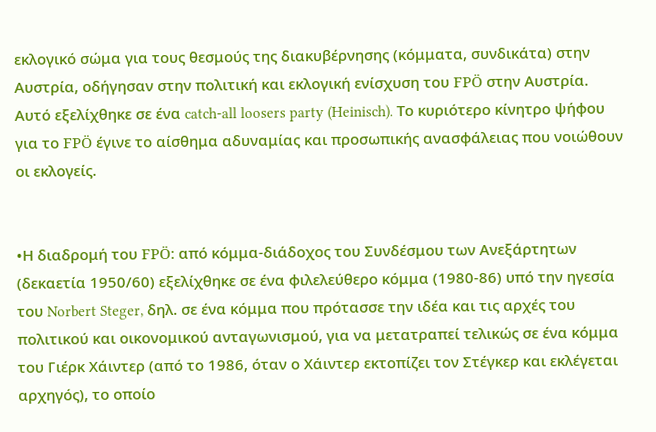εκλογικό σώμα για τους θεσμούς της διακυβέρνησης (κόμματα, συνδικάτα) στην Αυστρία, οδήγησαν στην πολιτική και εκλογική ενίσχυση του FPÖ στην Αυστρία. Αυτό εξελίχθηκε σε ένα catch-all loosers party (Heinisch). Το κυριότερο κίνητρο ψήφου για το FPÖ έγινε το αίσθημα αδυναμίας και προσωπικής ανασφάλειας που νοιώθουν οι εκλογείς.


•Η διαδρομή του FPÖ: από κόμμα-διάδοχος του Συνδέσμου των Ανεξάρτητων (δεκαετία 1950/60) εξελίχθηκε σε ένα φιλελεύθερο κόμμα (1980-86) υπό την ηγεσία του Norbert Steger, δηλ. σε ένα κόμμα που πρότασσε την ιδέα και τις αρχές του πολιτικού και οικονομικού ανταγωνισμού, για να μετατραπεί τελικώς σε ένα κόμμα του Γιέρκ Χάιντερ (από το 1986, όταν ο Χάιντερ εκτοπίζει τον Στέγκερ και εκλέγεται αρχηγός), το οποίο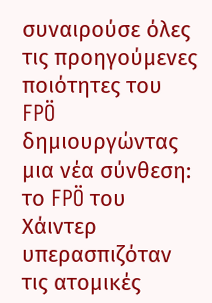συναιρούσε όλες τις προηγούμενες ποιότητες του FPÖ δημιουργώντας μια νέα σύνθεση: το FPÖ του Χάιντερ υπερασπιζόταν τις ατομικές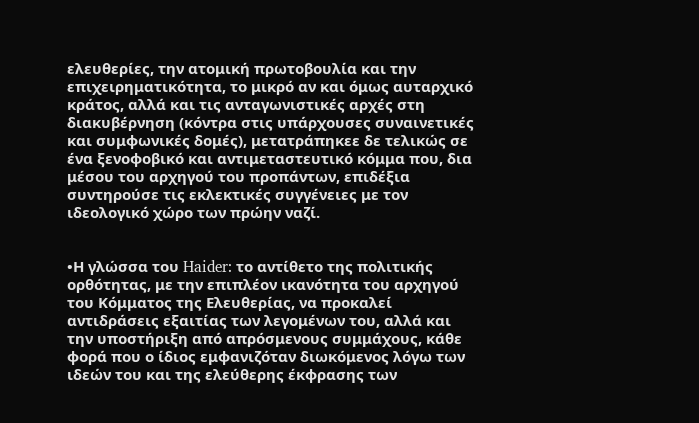ελευθερίες, την ατομική πρωτοβουλία και την επιχειρηματικότητα, το μικρό αν και όμως αυταρχικό κράτος, αλλά και τις ανταγωνιστικές αρχές στη διακυβέρνηση (κόντρα στις υπάρχουσες συναινετικές και συμφωνικές δομές), μετατράπηκεε δε τελικώς σε ένα ξενοφοβικό και αντιμεταστευτικό κόμμα που, δια μέσου του αρχηγού του προπάντων, επιδέξια συντηρούσε τις εκλεκτικές συγγένειες με τον ιδεολογικό χώρο των πρώην ναζί.


•Η γλώσσα του Haider: το αντίθετο της πολιτικής ορθότητας, με την επιπλέον ικανότητα του αρχηγού του Κόμματος της Ελευθερίας, να προκαλεί αντιδράσεις εξαιτίας των λεγομένων του, αλλά και την υποστήριξη από απρόσμενους συμμάχους, κάθε φορά που ο ίδιος εμφανιζόταν διωκόμενος λόγω των ιδεών του και της ελεύθερης έκφρασης των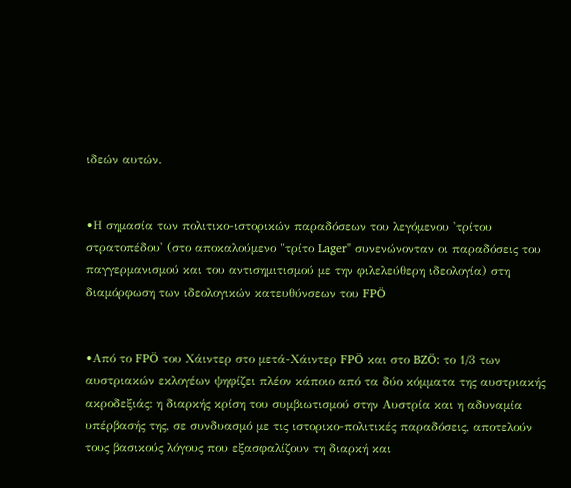ιδεών αυτών.


•Η σημασία των πολιτικο-ιστορικών παραδόσεων του λεγόμενου 'τρίτου στρατοπέδου' (στο αποκαλούμενο "τρίτο Lager" συνενώνονταν οι παραδόσεις του παγγερμανισμού και του αντισημιτισμού με την φιλελεύθερη ιδεολογία) στη διαμόρφωση των ιδεολογικών κατευθύνσεων του FPÖ


•Από το FPÖ του Χάιντερ στο μετά-Χάιντερ FPÖ και στο BZÖ: το 1/3 των αυστριακών εκλογέων ψηφίζει πλέον κάποιο από τα δύο κόμματα της αυστριακής ακροδεξιάς: η διαρκής κρίση του συμβιωτισμού στην Αυστρία και η αδυναμία υπέρβασής της, σε συνδυασμό με τις ιστορικο-πολιτικές παραδόσεις, αποτελούν τους βασικούς λόγους που εξασφαλίζουν τη διαρκή και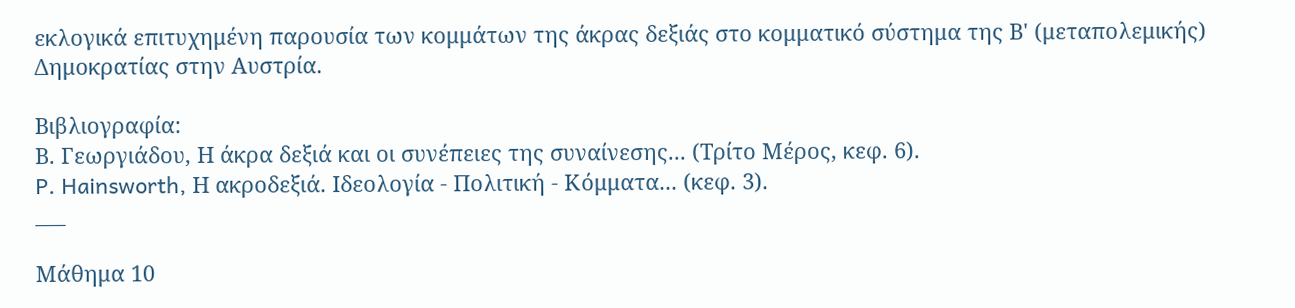εκλογικά επιτυχημένη παρουσία των κομμάτων της άκρας δεξιάς στο κομματικό σύστημα της Β' (μεταπολεμικής) Δημοκρατίας στην Αυστρία.

Βιβλιογραφία:
Β. Γεωργιάδου, Η άκρα δεξιά και οι συνέπειες της συναίνεσης... (Τρίτο Μέρος, κεφ. 6).
P. Hainsworth, Η ακροδεξιά. Ιδεολογία - Πολιτική - Κόμματα... (κεφ. 3).
___

Μάθημα 10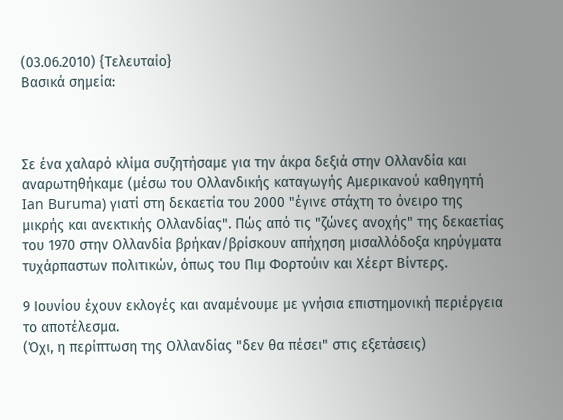(03.06.2010) {Τελευταίο}
Βασικά σημεία:



Σε ένα χαλαρό κλίμα συζητήσαμε για την άκρα δεξιά στην Ολλανδία και αναρωτηθήκαμε (μέσω του Ολλανδικής καταγωγής Αμερικανού καθηγητή Ian Buruma) γιατί στη δεκαετία του 2000 "έγινε στάχτη το όνειρο της μικρής και ανεκτικής Ολλανδίας". Πώς από τις "ζώνες ανοχής" της δεκαετίας του 1970 στην Ολλανδία βρήκαν/βρίσκουν απήχηση μισαλλόδοξα κηρύγματα τυχάρπαστων πολιτικών, όπως του Πιμ Φορτούιν και Χέερτ Βίντερς.

9 Ιουνίου έχουν εκλογές και αναμένουμε με γνήσια επιστημονική περιέργεια το αποτέλεσμα.
(Όχι, η περίπτωση της Ολλανδίας "δεν θα πέσει" στις εξετάσεις)